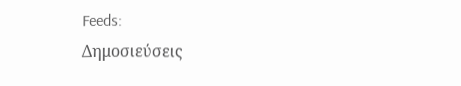Feeds:
Δημοσιεύσεις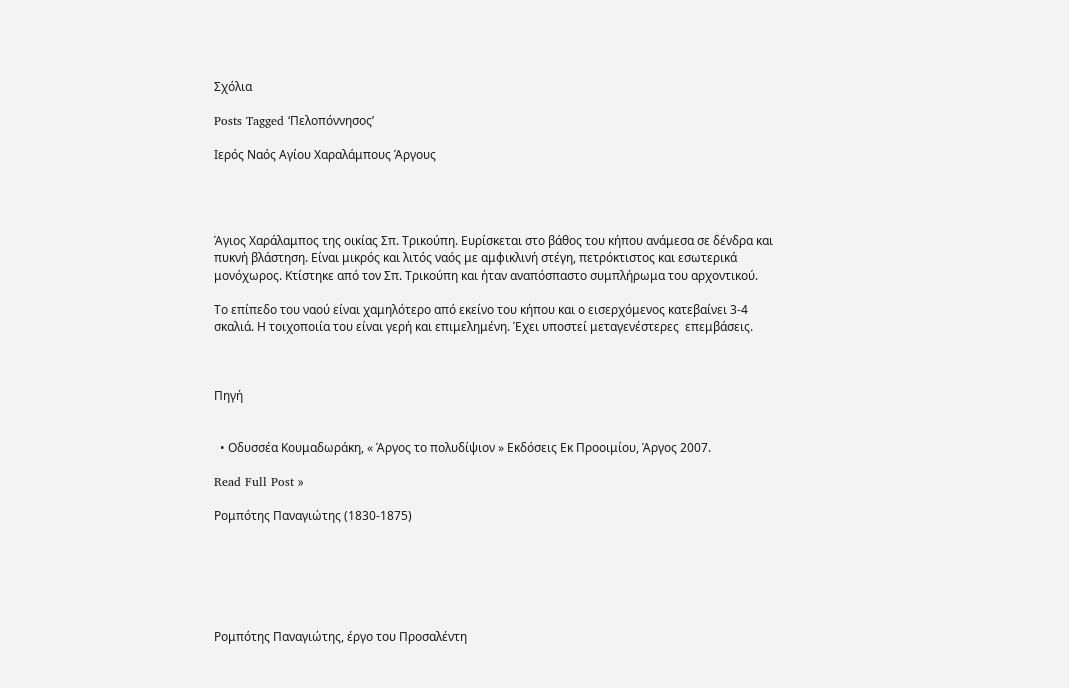Σχόλια

Posts Tagged ‘Πελοπόννησος’

Ιερός Ναός Αγίου Χαραλάμπους Άργους




Άγιος Χαράλαμπος της οικίας Σπ. Τρικούπη. Ευρίσκεται στο βάθος του κήπου ανάμεσα σε δένδρα και πυκνή βλάστηση. Είναι μικρός και λιτός ναός με αμφικλινή στέγη, πετρόκτιστος και εσωτερικά μονόχωρος. Κτίστηκε από τον Σπ. Τρικούπη και ήταν αναπόσπαστο συμπλήρωμα του αρχοντικού.

Το επίπεδο του ναού είναι χαμηλότερο από εκείνο του κήπου και ο εισερχόμενος κατεβαίνει 3-4 σκαλιά. Η τοιχοποιία του είναι γερή και επιμελημένη. Έχει υποστεί μεταγενέστερες  επεμβάσεις.



Πηγή


  • Οδυσσέα Κουμαδωράκη, « Άργος το πολυδίψιον » Εκδόσεις Εκ Προοιμίου, Άργος 2007.

Read Full Post »

Ρομπότης Παναγιώτης (1830-1875)






Ρομπότης Παναγιώτης, έργο του Προσαλέντη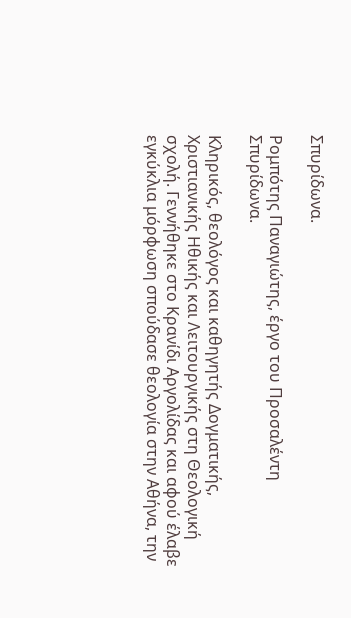Σπυρίδωνα.

Ρομπότης Παναγιώτης, έργο του Προσαλέντη Σπυρίδωνα.

Κληρικός, θεολόγος και καθηγητής Δογματικής, Χριστιανικής Ηθικής και Λειτουργικής στη Θεολογική σχολή. Γεννήθηκε στο Κρανίδι Αργολίδας και αφού έλαβε εγκύκλια μόρφωση σπούδασε θεολογία στην Αθήνα, την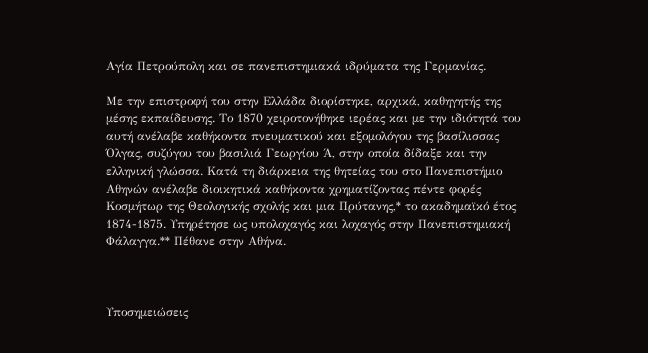Αγία Πετρούπολη και σε πανεπιστημιακά ιδρύματα της Γερμανίας.

Με την επιστροφή του στην Ελλάδα διορίστηκε, αρχικά, καθηγητής της μέσης εκπαίδευσης. Το 1870 χειροτονήθηκε ιερέας και με την ιδιότητά του αυτή ανέλαβε καθήκοντα πνευματικού και εξομολόγου της βασίλισσας Όλγας, συζύγου του βασιλιά Γεωργίου Ά, στην οποία δίδαξε και την ελληνική γλώσσα. Κατά τη διάρκεια της θητείας του στο Πανεπιστήμιο Αθηνών ανέλαβε διοικητικά καθήκοντα χρηματίζοντας πέντε φορές Κοσμήτωρ της Θεολογικής σχολής και μια Πρύτανης,* το ακαδημαϊκό έτος 1874-1875. Υπηρέτησε ως υπολοχαγός και λοχαγός στην Πανεπιστημιακή Φάλαγγα.** Πέθανε στην Αθήνα.



Υποσημειώσεις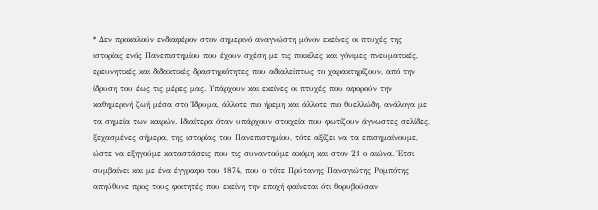* Δεν προκαλούν ενδιαφέρον στον σημερινό αναγνώστη μόνον εκείνες οι πτυχές της ιστορίας ενός Πανεπιστημίου που έχουν σχέση με τις ποικίλες και γόνιμες πνευματικές, ερευνητικές και διδακτικές δραστηριότητες που αδιαλείπτως το χαρακτηρίζουν, από την ίδρυση του έως τις μέρες μας. Υπάρχουν και εκείνες οι πτυχές που αφορούν την καθημερινή ζωή μέσα στο Ίδρυμα, άλλοτε πιο ήρεμη και άλλοτε πιο θυελλώδη, ανάλογα με τα σημεία των καιρών. Ιδιαίτερα όταν υπάρχουν στοιχεία που φωτίζουν άγνωστες σελίδες, ξεχασμένες σήμερα, της ιστορίας του Πανεπιστημίου, τότε αξίζει να τα επισημαίνουμε, ώστε να εξηγούμε καταστάσεις που τις συναντούμε ακόμη και στον 21 ο αιώνα. Έτσι συμβαίνει και με ένα έγγραφο του 1874, που ο τότε Πρύτανης Παναγιώτης Ρομπότης απηύθυνε προς τους φοιτητές που εκείνη την εποχή φαίνεται ότι θορυβούσαν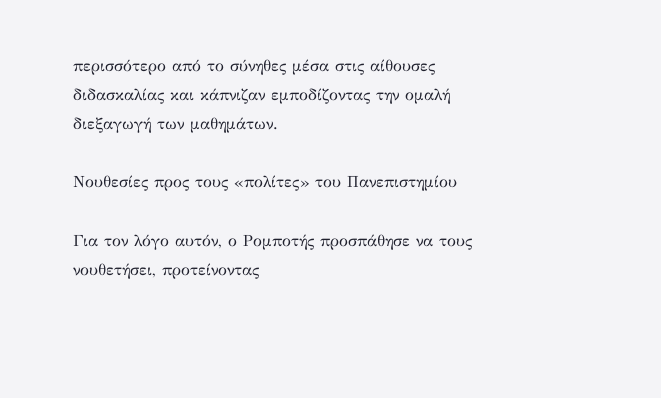περισσότερο από το σύνηθες μέσα στις αίθουσες διδασκαλίας και κάπνιζαν εμποδίζοντας την ομαλή διεξαγωγή των μαθημάτων.

Νουθεσίες προς τους «πολίτες» του Πανεπιστημίου

Για τον λόγο αυτόν, ο Ρομποτής προσπάθησε να τους νουθετήσει, προτείνοντας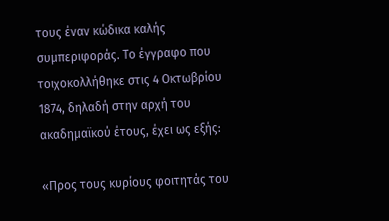τους έναν κώδικα καλής συμπεριφοράς. Το έγγραφο που τοιχοκολλήθηκε στις 4 Οκτωβρίου 1874, δηλαδή στην αρχή του ακαδημαϊκού έτους, έχει ως εξής:

«Προς τους κυρίους φοιτητάς του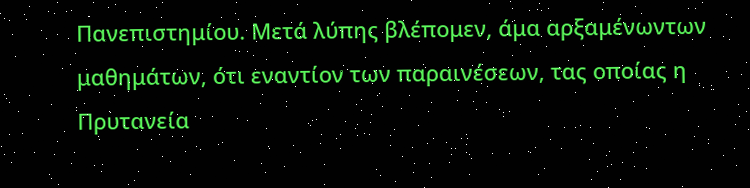Πανεπιστημίου. Μετά λύπης βλέπομεν, άμα αρξαμένωντων μαθημάτων, ότι εναντίον των παραινέσεων, τας οποίας η Πρυτανεία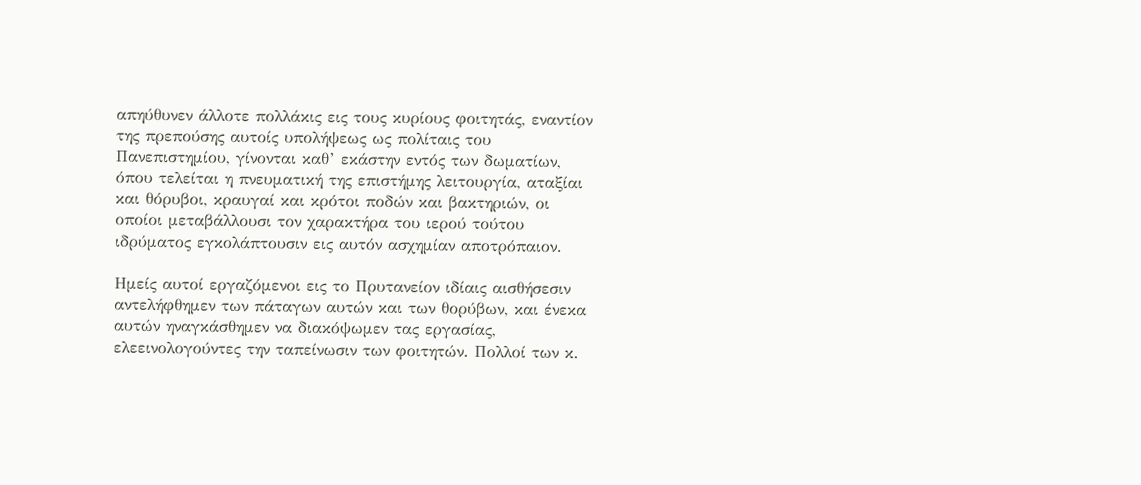απηύθυνεν άλλοτε πολλάκις εις τους κυρίους φοιτητάς, εναντίον της πρεπούσης αυτοίς υπολήψεως ως πολίταις του Πανεπιστημίου, γίνονται καθ’ εκάστην εντός των δωματίων, όπου τελείται η πνευματική της επιστήμης λειτουργία, αταξίαι και θόρυβοι, κραυγαί και κρότοι ποδών και βακτηριών, οι οποίοι μεταβάλλουσι τον χαρακτήρα του ιερού τούτου ιδρύματος εγκολάπτουσιν εις αυτόν ασχημίαν αποτρόπαιον.

Ημείς αυτοί εργαζόμενοι εις το Πρυτανείον ιδίαις αισθήσεσιν αντελήφθημεν των πάταγων αυτών και των θορύβων, και ένεκα αυτών ηναγκάσθημεν να διακόψωμεν τας εργασίας, ελεεινολογούντες την ταπείνωσιν των φοιτητών. Πολλοί των κ.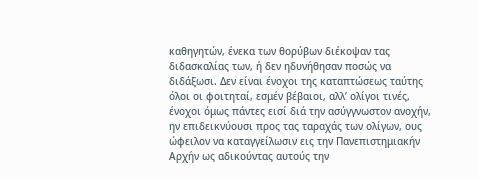καθηγητών, ένεκα των θορύβων διέκοψαν τας διδασκαλίας των, ή δεν ηδυνήθησαν ποσώς να διδάξωσι. Δεν είναι ένοχοι της καταπτώσεως ταύτης όλοι οι φοιτηταί, εσμέν βέβαιοι, αλλ’ ολίγοι τινές, ένοχοι όμως πάντες εισί διά την ασύγγνωστον ανοχήν, ην επιδεικνύουσι προς τας ταραχάς των ολίγων, ους ώφειλον να καταγγείλωσιν εις την Πανεπιστημιακήν Αρχήν ως αδικούντας αυτούς την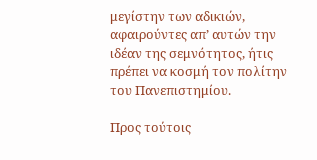μεγίστην των αδικιών, αφαιρούντες απ’ αυτών την ιδέαν της σεμνότητος, ήτις πρέπει να κοσμή τον πολίτην του Πανεπιστημίου.

Προς τούτοις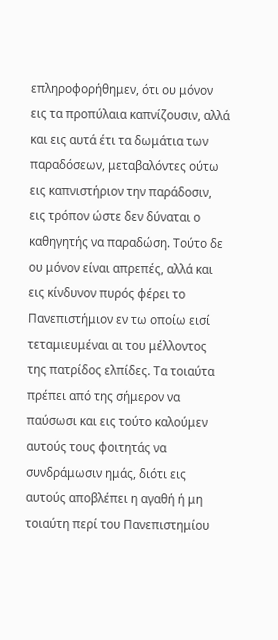επληροφορήθημεν, ότι ου μόνον εις τα προπύλαια καπνίζουσιν, αλλά και εις αυτά έτι τα δωμάτια των παραδόσεων, μεταβαλόντες ούτω εις καπνιστήριον την παράδοσιν, εις τρόπον ώστε δεν δύναται ο καθηγητής να παραδώση. Τούτο δε ου μόνον είναι απρεπές, αλλά και εις κίνδυνον πυρός φέρει το Πανεπιστήμιον εν τω οποίω εισί τεταμιευμέναι αι του μέλλοντος της πατρίδος ελπίδες. Τα τοιαύτα πρέπει από της σήμερον να παύσωσι και εις τούτο καλούμεν αυτούς τους φοιτητάς να συνδράμωσιν ημάς, διότι εις αυτούς αποβλέπει η αγαθή ή μη τοιαύτη περί του Πανεπιστημίου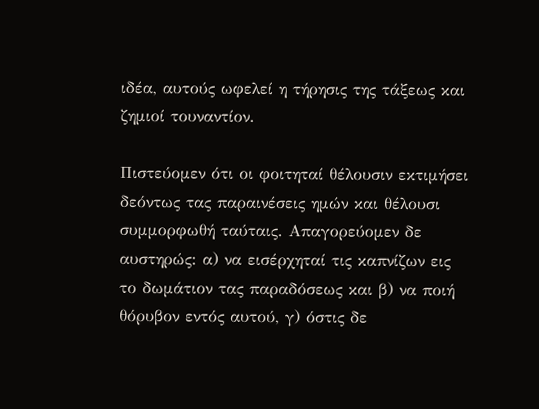ιδέα, αυτούς ωφελεί η τήρησις της τάξεως και ζημιοί τουναντίον.

Πιστεύομεν ότι οι φοιτηταί θέλουσιν εκτιμήσει δεόντως τας παραινέσεις ημών και θέλουσι συμμορφωθή ταύταις. Απαγορεύομεν δε αυστηρώς: α) να εισέρχηταί τις καπνίζων εις το δωμάτιον τας παραδόσεως και β) να ποιή θόρυβον εντός αυτού, γ) όστις δε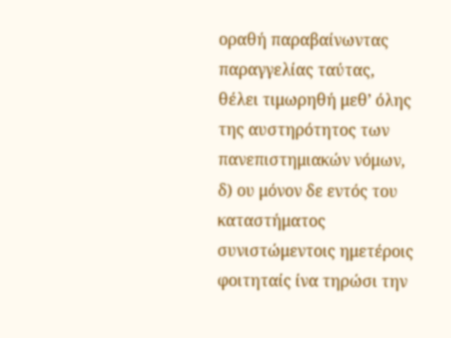οραθή παραβαίνωντας παραγγελίας ταύτας, θέλει τιμωρηθή μεθ’ όλης της αυστηρότητος των πανεπιστημιακών νόμων, δ) ου μόνον δε εντός του καταστήματος συνιστώμεντοις ημετέροις φοιτηταίς ίνα τηρώσι την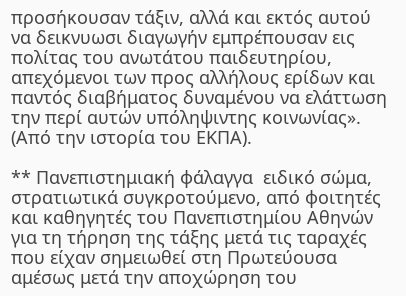προσήκουσαν τάξιν, αλλά και εκτός αυτού να δεικνυωσι διαγωγήν εμπρέπουσαν εις πολίτας του ανωτάτου παιδευτηρίου, απεχόμενοι των προς αλλήλους ερίδων και παντός διαβήματος δυναμένου να ελάττωση την περί αυτών υπόληψιντης κοινωνίας». (Από την ιστορία του ΕΚΠΑ).

** Πανεπιστημιακή φάλαγγα  ειδικό σώμα, στρατιωτικά συγκροτούμενο, από φοιτητές και καθηγητές του Πανεπιστημίου Αθηνών για τη τήρηση της τάξης μετά τις ταραχές που είχαν σημειωθεί στη Πρωτεύουσα αμέσως μετά την αποχώρηση του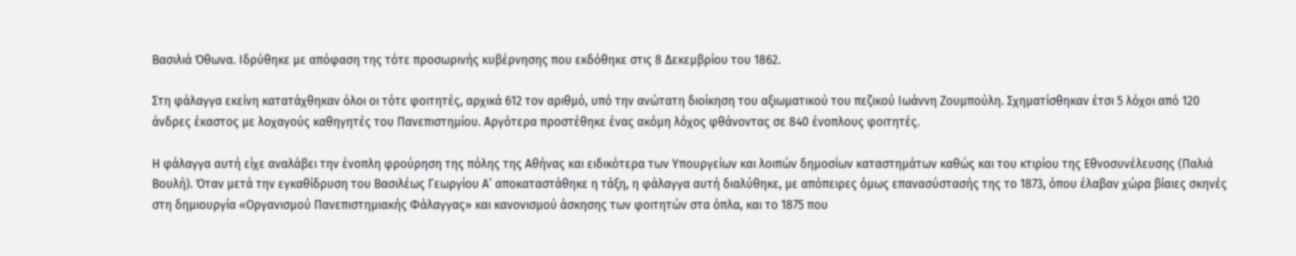Βασιλιά Όθωνα. Ιδρύθηκε με απόφαση της τότε προσωρινής κυβέρνησης που εκδόθηκε στις 8 Δεκεμβρίου του 1862.

Στη φάλαγγα εκείνη κατατάχθηκαν όλοι οι τότε φοιτητές, αρχικά 612 τον αριθμό, υπό την ανώτατη διοίκηση του αξιωματικού του πεζικού Ιωάννη Ζουμπούλη. Σχηματίσθηκαν έτσι 5 λόχοι από 120 άνδρες έκαστος με λοχαγούς καθηγητές του Πανεπιστημίου. Αργότερα προστέθηκε ένας ακόμη λόχος φθάνοντας σε 840 ένοπλους φοιτητές.

Η φάλαγγα αυτή είχε αναλάβει την ένοπλη φρούρηση της πόλης της Αθήνας και ειδικότερα των Υπουργείων και λοιπών δημοσίων καταστημάτων καθώς και του κτιρίου της Εθνοσυνέλευσης (Παλιά Βουλή). Όταν μετά την εγκαθίδρυση του Βασιλέως Γεωργίου Α’ αποκαταστάθηκε η τάξη, η φάλαγγα αυτή διαλύθηκε, με απόπειρες όμως επανασύστασής της το 1873, όπου έλαβαν χώρα βίαιες σκηνές στη δημιουργία «Οργανισμού Πανεπιστημιακής Φάλαγγας» και κανονισμού άσκησης των φοιτητών στα όπλα, και το 1875 που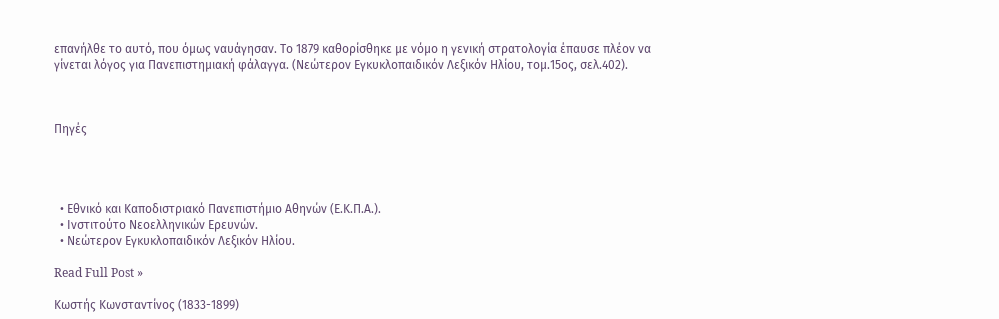επανήλθε το αυτό, που όμως ναυάγησαν. Το 1879 καθορίσθηκε με νόμο η γενική στρατολογία έπαυσε πλέον να γίνεται λόγος για Πανεπιστημιακή φάλαγγα. (Νεώτερον Εγκυκλοπαιδικόν Λεξικόν Ηλίου, τομ.15ος, σελ.402).



Πηγές




  • Εθνικό και Καποδιστριακό Πανεπιστήμιο Αθηνών (Ε.Κ.Π.Α.).
  • Ινστιτούτο Νεοελληνικών Ερευνών.
  • Νεώτερον Εγκυκλοπαιδικόν Λεξικόν Ηλίου.

Read Full Post »

Κωστής Κωνσταντίνος (1833-1899)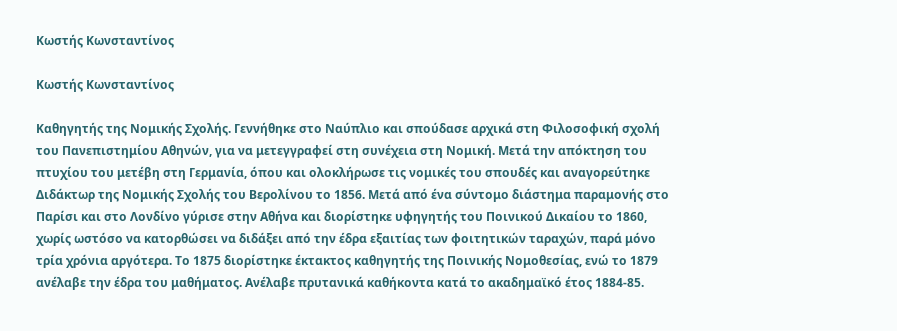Κωστής Κωνσταντίνος

Κωστής Κωνσταντίνος

Καθηγητής της Νομικής Σχολής. Γεννήθηκε στο Ναύπλιο και σπούδασε αρχικά στη Φιλοσοφική σχολή του Πανεπιστημίου Αθηνών, για να μετεγγραφεί στη συνέχεια στη Νομική. Μετά την απόκτηση του πτυχίου του μετέβη στη Γερμανία, όπου και ολοκλήρωσε τις νομικές του σπουδές και αναγορεύτηκε Διδάκτωρ της Νομικής Σχολής του Βερολίνου το 1856. Μετά από ένα σύντομο διάστημα παραμονής στο Παρίσι και στο Λονδίνο γύρισε στην Αθήνα και διορίστηκε υφηγητής του Ποινικού Δικαίου το 1860, χωρίς ωστόσο να κατορθώσει να διδάξει από την έδρα εξαιτίας των φοιτητικών ταραχών, παρά μόνο τρία χρόνια αργότερα. Το 1875 διορίστηκε έκτακτος καθηγητής της Ποινικής Νομοθεσίας, ενώ το 1879 ανέλαβε την έδρα του μαθήματος. Ανέλαβε πρυτανικά καθήκοντα κατά το ακαδημαϊκό έτος 1884-85.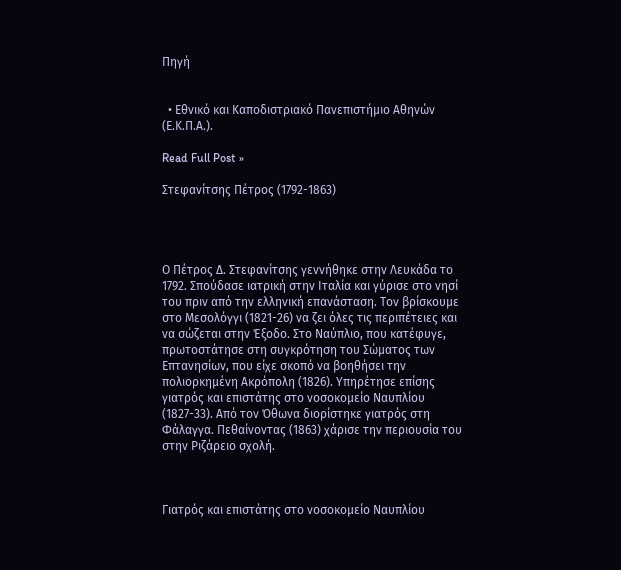Πηγή


  • Εθνικό και Καποδιστριακό Πανεπιστήμιο Αθηνών (Ε.Κ.Π.Α.).

Read Full Post »

Στεφανίτσης Πέτρος (1792-1863)




Ο Πέτρος Δ. Στεφανίτσης γεννήθηκε στην Λευκάδα το 1792. Σπούδασε ιατρική στην Ιταλία και γύρισε στο νησί του πριν από την ελληνική επανάσταση. Τον βρίσκουμε στο Μεσολόγγι (1821-26) να ζει όλες τις περιπέτειες και να σώζεται στην Έξοδο. Στο Ναύπλιο, που κατέφυγε, πρωτοστάτησε στη συγκρότηση του Σώματος των Επτανησίων, που είχε σκοπό να βοηθήσει την πολιορκημένη Ακρόπολη (1826). Υπηρέτησε επίσης γιατρός και επιστάτης στο νοσοκομείο Ναυπλίου (1827-33). Από τον Όθωνα διορίστηκε γιατρός στη Φάλαγγα. Πεθαίνοντας (1863) χάρισε την περιουσία του στην Ριζάρειο σχολή.



Γιατρός και επιστάτης στο νοσοκομείο Ναυπλίου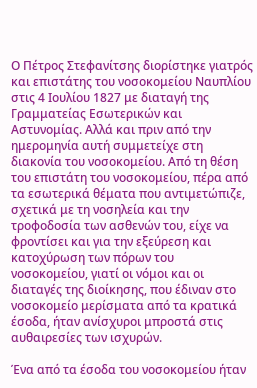Ο Πέτρος Στεφανίτσης διορίστηκε γιατρός και επιστάτης του νοσοκομείου Ναυπλίου στις 4 Ιουλίου 1827 με διαταγή της Γραμματείας Εσωτερικών και Αστυνομίας. Αλλά και πριν από την ημερομηνία αυτή συμμετείχε στη διακονία του νοσοκομείου. Από τη θέση του επιστάτη του νοσοκομείου, πέρα από τα εσωτερικά θέματα που αντιμετώπιζε, σχετικά με τη νοσηλεία και την τροφοδοσία των ασθενών του, είχε να φροντίσει και για την εξεύρεση και κατοχύρωση των πόρων του νοσοκομείου, γιατί οι νόμοι και οι διαταγές της διοίκησης, που έδιναν στο νοσοκομείο μερίσματα από τα κρατικά έσοδα, ήταν ανίσχυροι μπροστά στις αυθαιρεσίες των ισχυρών.

Ένα από τα έσοδα του νοσοκομείου ήταν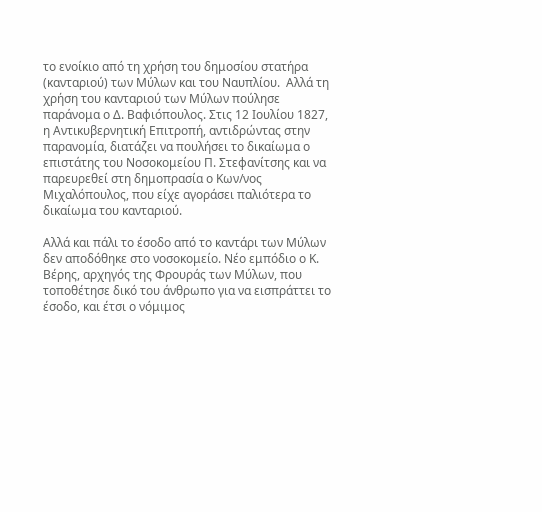το ενοίκιο από τη χρήση του δημοσίου στατήρα (κανταριού) των Μύλων και του Ναυπλίου.  Αλλά τη χρήση του κανταριού των Μύλων πούλησε παράνομα ο Δ. Βαφιόπουλος. Στις 12 Ιουλίου 1827, η Αντικυβερνητική Επιτροπή, αντιδρώντας στην παρανομία, διατάζει να πουλήσει το δικαίωμα ο επιστάτης του Νοσοκομείου Π. Στεφανίτσης και να παρευρεθεί στη δημοπρασία ο Κων/νος Μιχαλόπουλος, που είχε αγοράσει παλιότερα το δικαίωμα του κανταριού.

Αλλά και πάλι το έσοδο από το καντάρι των Μύλων δεν αποδόθηκε στο νοσοκομείο. Νέο εμπόδιο ο Κ. Βέρης, αρχηγός της Φρουράς των Μύλων, που τοποθέτησε δικό του άνθρωπο για να εισπράττει το έσοδο, και έτσι ο νόμιμος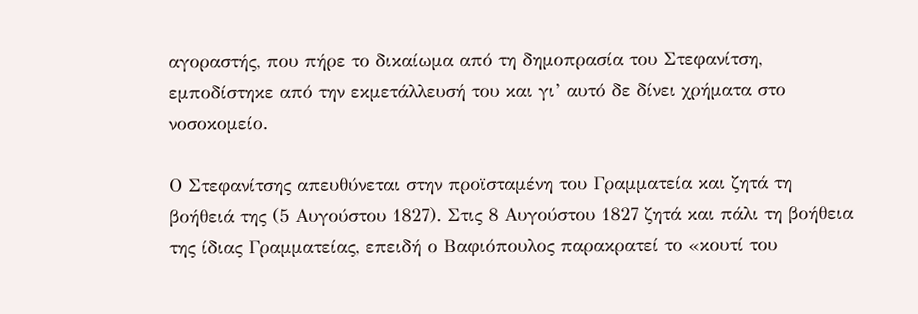αγοραστής, που πήρε το δικαίωμα από τη δημοπρασία του Στεφανίτση, εμποδίστηκε από την εκμετάλλευσή του και γι’ αυτό δε δίνει χρήματα στο νοσοκομείο.

Ο Στεφανίτσης απευθύνεται στην προϊσταμένη του Γραμματεία και ζητά τη βοήθειά της (5 Αυγούστου 1827). Στις 8 Αυγούστου 1827 ζητά και πάλι τη βοήθεια της ίδιας Γραμματείας, επειδή ο Βαφιόπουλος παρακρατεί το «κουτί του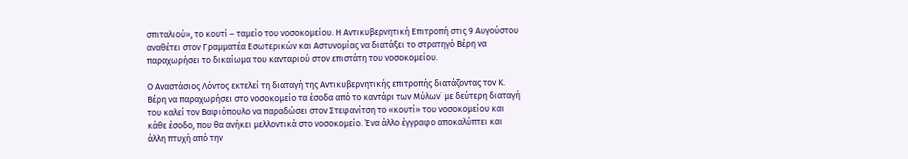σπιταλιού», το κουτί – ταμείο του νοσοκομείου. Η Αντικυβερνητική Επιτροπή στις 9 Αυγούστου αναθέτει στον Γραμματέα Εσωτερικών και Αστυνομίας να διατάξει το στρατηγό Βέρη να παραχωρήσει το δικαίωμα του κανταριού στον επιστάτη του νοσοκομείου.

Ο Αναστάσιος Λόντος εκτελεί τη διαταγή της Αντικυβερνητικής επιτροπής διατάζοντας τον Κ. Βέρη να παραχωρήσει στο νοσοκομείο τα έσοδα από το καντάρι των Μύλων˙ με δεύτερη διαταγή του καλεί τον Βαφιόπουλο να παραδώσει στον Στεφανίτση το «κουτί» του νοσοκομείου και κάθε έσοδο, που θα ανήκει μελλοντικά στο νοσοκομείο. Ένα άλλο έγγραφο αποκαλύπτει και άλλη πτυχή από την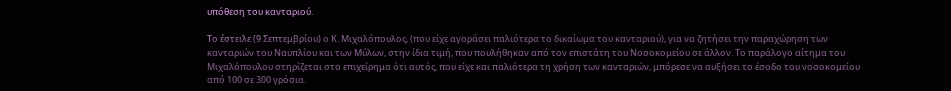υπόθεση του κανταριού.

Το έστειλε (9 Σεπτεμβρίου) ο Κ. Μιχαλόπουλος, (που είχε αγοράσει παλιότερα το δικαίωμα του κανταριού), για να ζητήσει την παραχώρηση των κανταριών του Ναυπλίου και των Μύλων, στην ίδια τιμή, που πουλήθηκαν από τον επιστάτη του Νοσοκομείου σε άλλον. Το παράλογο αίτημα του Μιχαλόπουλου στηρίζεται στο επιχείρημα ότι αυτός, που είχε και παλιότερα τη χρήση των κανταριών, μπόρεσε να αυξήσει το έσοδο του νοσοκομείου από 100 σε 300 γρόσια.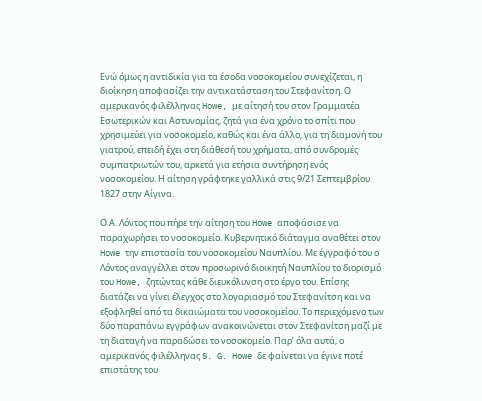Ενώ όμως η αντιδικία για τα έσοδα νοσοκομείου συνεχίζεται, η διοίκηση αποφασίζει την αντικατάσταση του Στεφανίτση. Ο αμερικανός φιλέλληνας Howe, με αίτησή του στον Γραμματέα Εσωτερικών και Αστυνομίας, ζητά για ένα χρόνο το σπίτι που χρησιμεύει για νοσοκομείο, καθώς και ένα άλλο, για τη διαμονή του γιατρού, επειδή έχει στη διάθεσή του χρήματα, από συνδρομές συμπατριωτών του, αρκετά για ετήσια συντήρηση ενός νοσοκομείου. Η αίτηση γράφτηκε γαλλικά στις 9/21 Σεπτεμβρίου 1827 στην Αίγινα.

Ο Α. Λόντος που πήρε την αίτηση του Howe αποφάσισε να παραχωρήσει το νοσοκομείο. Κυβερνητικό διάταγμα αναθέτει στον Howe την επιστασία του νοσοκομείου Ναυπλίου. Με έγγραφό του ο Λόντος αναγγέλλει στον προσωρινό διοικητή Ναυπλίου το διορισμό του Howe, ζητώντας κάθε διευκόλυνση στο έργο του. Επίσης διατάζει να γίνει έλεγχος στο λογαριασμό του Στεφανίτση και να εξοφληθεί από τα δικαιώματα του νοσοκομείου. Το περιεχόμενο των δύο παραπάνω εγγράφων ανακοινώνεται στον Στεφανίτση μαζί με τη διαταγή να παραδώσει το νοσοκομείο. Παρ’ όλα αυτά, ο αμερικανός φιλέλληνας S. G. Howe δε φαίνεται να έγινε ποτέ επιστάτης του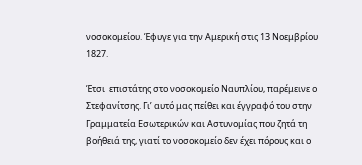νοσοκομείου. Έφυγε για την Αμερική στις 13 Νοεμβρίου 1827.

Έτσι  επιστάτης στο νοσοκομείο Ναυπλίου, παρέμεινε ο Στεφανίτσης. Γι’ αυτό μας πείθει και έγγραφό του στην Γραμματεία Εσωτερικών και Αστυνομίας που ζητά τη βοήθειά της, γιατί το νοσοκομείο δεν έχει πόρους και ο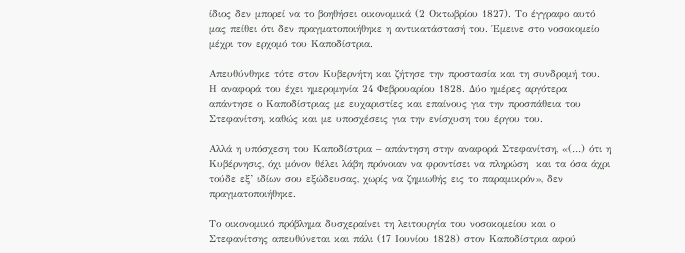ίδιος δεν μπορεί να το βοηθήσει οικονομικά (2 Οκτωβρίου 1827). Το έγγραφο αυτό μας πείθει ότι δεν πραγματοποιήθηκε η αντικατάστασή του. Έμεινε στο νοσοκομείο μέχρι τον ερχομό του Καποδίστρια.

Απευθύνθηκε τότε στον Κυβερνήτη και ζήτησε την προστασία και τη συνδρομή του. Η αναφορά του έχει ημερομηνία 24 Φεβρουαρίου 1828. Δύο ημέρες αργότερα απάντησε ο Καποδίστριας με ευχαριστίες και επαίνους για την προσπάθεια του Στεφανίτση, καθώς και με υποσχέσεις για την ενίσχυση του έργου του.

Αλλά η υπόσχεση του Καποδίστρια – απάντηση στην αναφορά Στεφανίτση, «(…) ότι η Κυβέρνησις, όχι μόνον θέλει λάβη πρόνοιαν να φροντίσει να πληρώση  και τα όσα άχρι τούδε εξ’ ιδίων σου εξώδευσας, χωρίς να ζημιωθής εις το παραμικρόν», δεν πραγματοποιήθηκε.

Το οικονομικό πρόβλημα δυσχεραίνει τη λειτουργία του νοσοκομείου και ο Στεφανίτσης απευθύνεται και πάλι (17 Ιουνίου 1828) στον Καποδίστρια αφού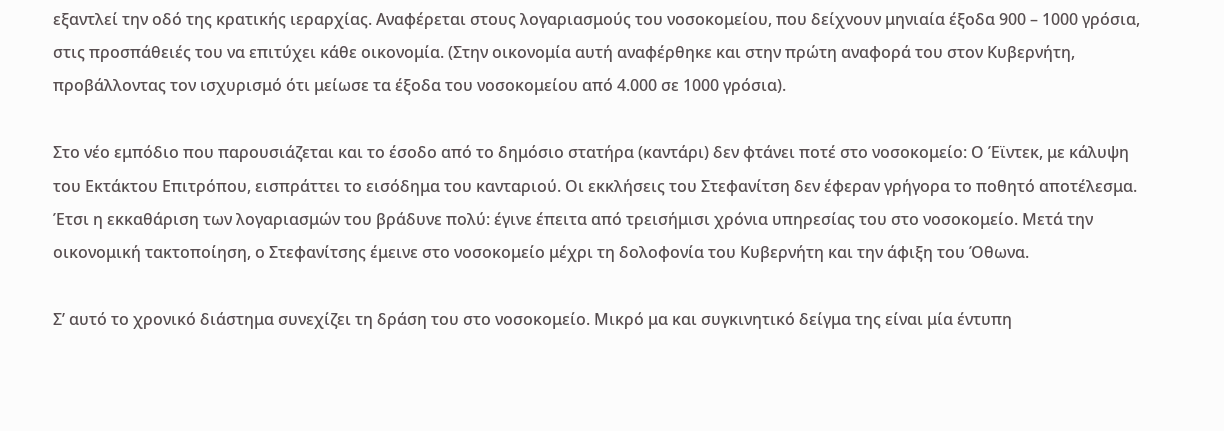εξαντλεί την οδό της κρατικής ιεραρχίας. Αναφέρεται στους λογαριασμούς του νοσοκομείου, που δείχνουν μηνιαία έξοδα 900 – 1000 γρόσια, στις προσπάθειές του να επιτύχει κάθε οικονομία. (Στην οικονομία αυτή αναφέρθηκε και στην πρώτη αναφορά του στον Κυβερνήτη, προβάλλοντας τον ισχυρισμό ότι μείωσε τα έξοδα του νοσοκομείου από 4.000 σε 1000 γρόσια).

Στο νέο εμπόδιο που παρουσιάζεται και το έσοδο από το δημόσιο στατήρα (καντάρι) δεν φτάνει ποτέ στο νοσοκομείο: Ο Έϊντεκ, με κάλυψη του Εκτάκτου Επιτρόπου, εισπράττει το εισόδημα του κανταριού. Οι εκκλήσεις του Στεφανίτση δεν έφεραν γρήγορα το ποθητό αποτέλεσμα. Έτσι η εκκαθάριση των λογαριασμών του βράδυνε πολύ: έγινε έπειτα από τρεισήμισι χρόνια υπηρεσίας του στο νοσοκομείο. Μετά την οικονομική τακτοποίηση, ο Στεφανίτσης έμεινε στο νοσοκομείο μέχρι τη δολοφονία του Κυβερνήτη και την άφιξη του Όθωνα.

Σ’ αυτό το χρονικό διάστημα συνεχίζει τη δράση του στο νοσοκομείο. Μικρό μα και συγκινητικό δείγμα της είναι μία έντυπη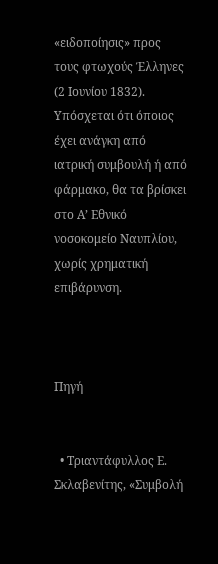«ειδοποίησις» προς τους φτωχούς Έλληνες (2 Ιουνίου 1832). Υπόσχεται ότι όποιος έχει ανάγκη από ιατρική συμβουλή ή από φάρμακο, θα τα βρίσκει στο Α’ Εθνικό νοσοκομείο Ναυπλίου, χωρίς χρηματική επιβάρυνση.



Πηγή


  • Τριαντάφυλλος Ε. Σκλαβενίτης, «Συμβολή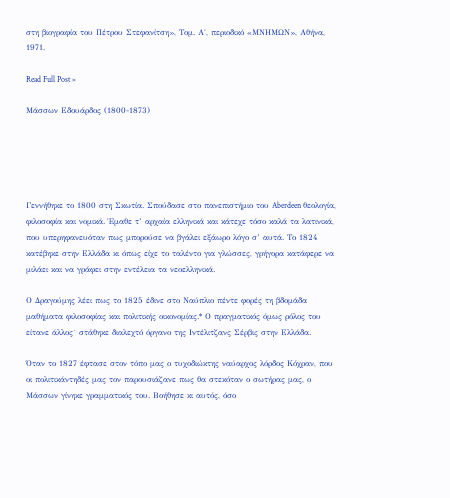στη βιογραφία του Πέτρου Στεφανίτση», Τομ. Α΄, περιοδικό «ΜΝΗΜΩΝ», Αθήνα, 1971.

Read Full Post »

Μάσσων Εδουάρδος (1800-1873)





Γεννήθηκε το 1800 στη Σκωτία. Σπούδασε στο πανεπιστήμιο του Aberdeen θεολογία, φιλοσοφία και νομικά. Έμαθε τ’ αρχαία ελληνικά και κάτεχε τόσο καλά τα λατινικά, που υπερηφανευόταν πως μπορούσε να βγάλει εξάωρο λόγο σ’ αυτά. Το 1824 κατέβηκε στην Ελλάδα κι όπως είχε το ταλέντο για γλώσσες, γρήγορα κατάφερε να μιλάει και να γράφει στην εντέλεια τα νεοελληνικά.

Ο Δραγούμης λέει πως το 1825 έδινε στο Ναύπλιο πέντε φορές τη βδομάδα μαθήματα φιλοσοφίας και πολιτικής οικονομίας.* Ο πραγματικός όμως ρόλος του είτανε άλλος˙ στάθηκε διαλεχτό όργανο της Ιντέλιτζανς Σέρβις στην Ελλάδα.

Όταν το 1827 έφτασε στον τόπο μας ο τυχοδιώκτης ναύαρχος λόρδος Κόχραν, που οι πολιτικάντηδές μας τον παρουσιάζανε πως θα στεκόταν ο σωτήρας μας, ο Μάσσων γίνηκε γραμματικός του. Βοήθησε κι αυτός, όσο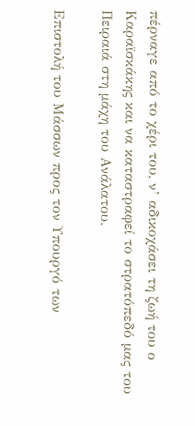πέρναγε από το χέρι του, ν’ αδικοχάσει τη ζωή του ο Καραϊσκάκης και να καταστραφεί το στρατόπεδό μας του Πειραιά στη μάχη του Ανάλατου.

Επιστολή του Μάσσων προς τον Υπουργό των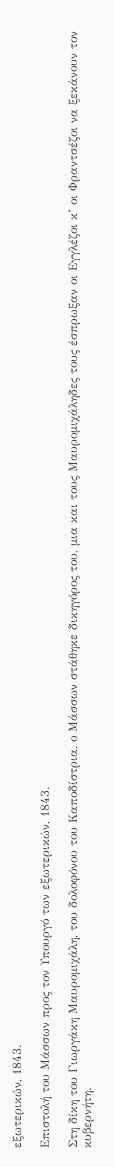εξωτερικών, 1843.

Επιστολή του Μάσσων προς τον Υπουργό των εξωτερικών, 1843.

Στη δίκη του Γιωργάκη Μαυρομιχάλη, του δολοφόνου του Καποδίστρια, ο Μάσσων στάθηκε δικηγόρος του, μια και τους Μαυρομιχάληδες τους έσπρωξαν οι Εγγλέζοι κ’ οι Φραντσέζοι να ξεκάνουν τον κυβερνήτη.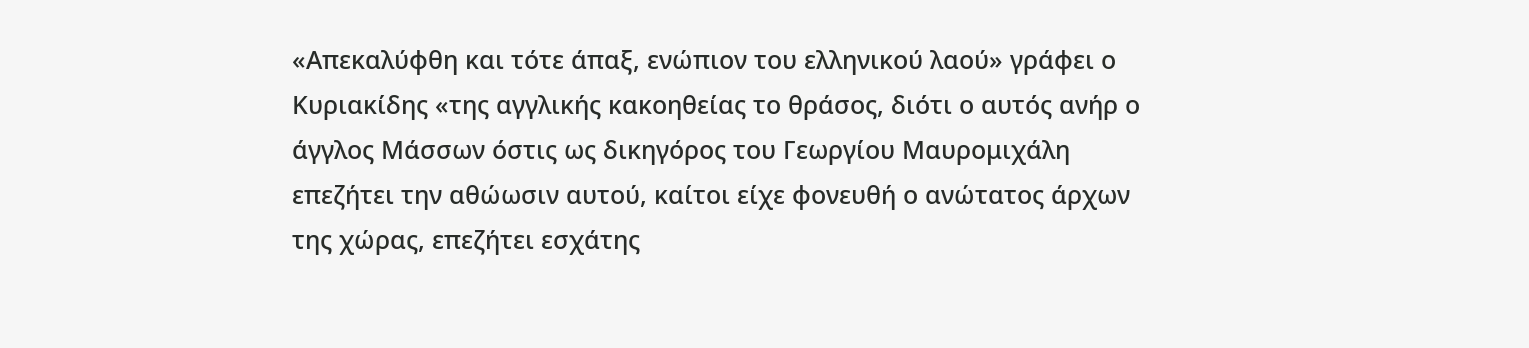«Απεκαλύφθη και τότε άπαξ, ενώπιον του ελληνικού λαού» γράφει ο Κυριακίδης «της αγγλικής κακοηθείας το θράσος, διότι ο αυτός ανήρ ο άγγλος Μάσσων όστις ως δικηγόρος του Γεωργίου Μαυρομιχάλη επεζήτει την αθώωσιν αυτού, καίτοι είχε φονευθή ο ανώτατος άρχων της χώρας, επεζήτει εσχάτης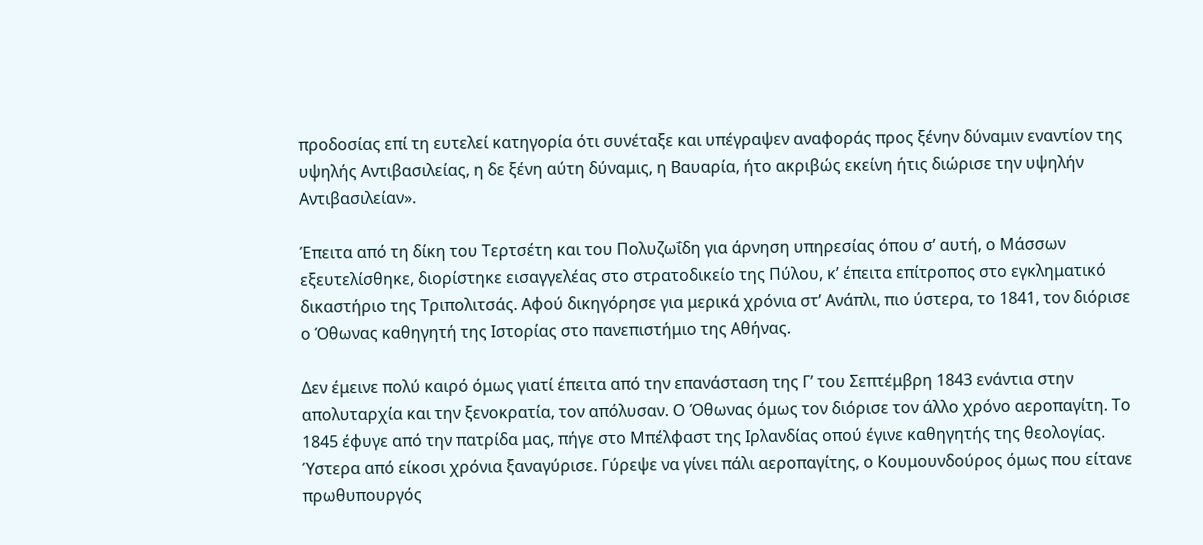προδοσίας επί τη ευτελεί κατηγορία ότι συνέταξε και υπέγραψεν αναφοράς προς ξένην δύναμιν εναντίον της υψηλής Αντιβασιλείας, η δε ξένη αύτη δύναμις, η Βαυαρία, ήτο ακριβώς εκείνη ήτις διώρισε την υψηλήν Αντιβασιλείαν».

Έπειτα από τη δίκη του Τερτσέτη και του Πολυζωΐδη για άρνηση υπηρεσίας όπου σ’ αυτή, ο Μάσσων εξευτελίσθηκε, διορίστηκε εισαγγελέας στο στρατοδικείο της Πύλου, κ’ έπειτα επίτροπος στο εγκληματικό δικαστήριο της Τριπολιτσάς. Αφού δικηγόρησε για μερικά χρόνια στ’ Ανάπλι, πιο ύστερα, το 1841, τον διόρισε  ο Όθωνας καθηγητή της Ιστορίας στο πανεπιστήμιο της Αθήνας.

Δεν έμεινε πολύ καιρό όμως γιατί έπειτα από την επανάσταση της Γ’ του Σεπτέμβρη 1843 ενάντια στην απολυταρχία και την ξενοκρατία, τον απόλυσαν. Ο Όθωνας όμως τον διόρισε τον άλλο χρόνο αεροπαγίτη. Το 1845 έφυγε από την πατρίδα μας, πήγε στο Μπέλφαστ της Ιρλανδίας οπού έγινε καθηγητής της θεολογίας. Ύστερα από είκοσι χρόνια ξαναγύρισε. Γύρεψε να γίνει πάλι αεροπαγίτης, ο Κουμουνδούρος όμως που είτανε πρωθυπουργός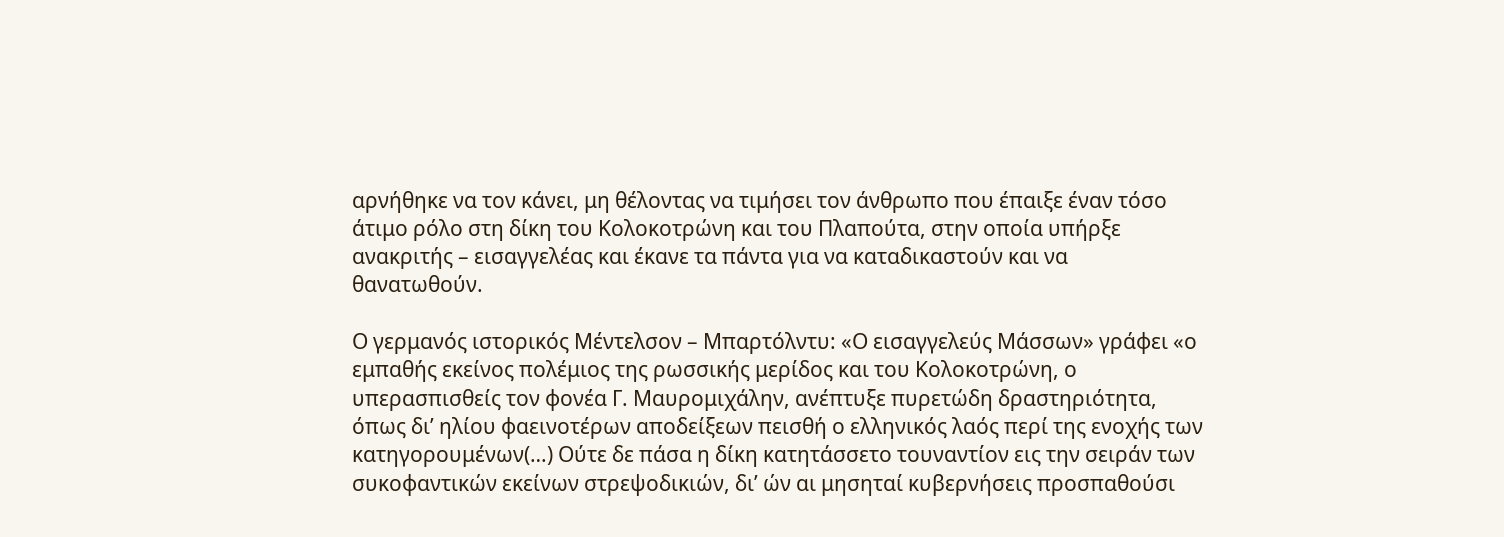αρνήθηκε να τον κάνει, μη θέλοντας να τιμήσει τον άνθρωπο που έπαιξε έναν τόσο άτιμο ρόλο στη δίκη του Κολοκοτρώνη και του Πλαπούτα, στην οποία υπήρξε ανακριτής – εισαγγελέας και έκανε τα πάντα για να καταδικαστούν και να θανατωθούν.

Ο γερμανός ιστορικός Μέντελσον – Μπαρτόλντυ: «Ο εισαγγελεύς Μάσσων» γράφει «ο εμπαθής εκείνος πολέμιος της ρωσσικής μερίδος και του Κολοκοτρώνη, ο υπερασπισθείς τον φονέα Γ. Μαυρομιχάλην, ανέπτυξε πυρετώδη δραστηριότητα, όπως δι’ ηλίου φαεινοτέρων αποδείξεων πεισθή ο ελληνικός λαός περί της ενοχής των κατηγορουμένων(…) Ούτε δε πάσα η δίκη κατητάσσετο τουναντίον εις την σειράν των συκοφαντικών εκείνων στρεψοδικιών, δι’ ών αι μησηταί κυβερνήσεις προσπαθούσι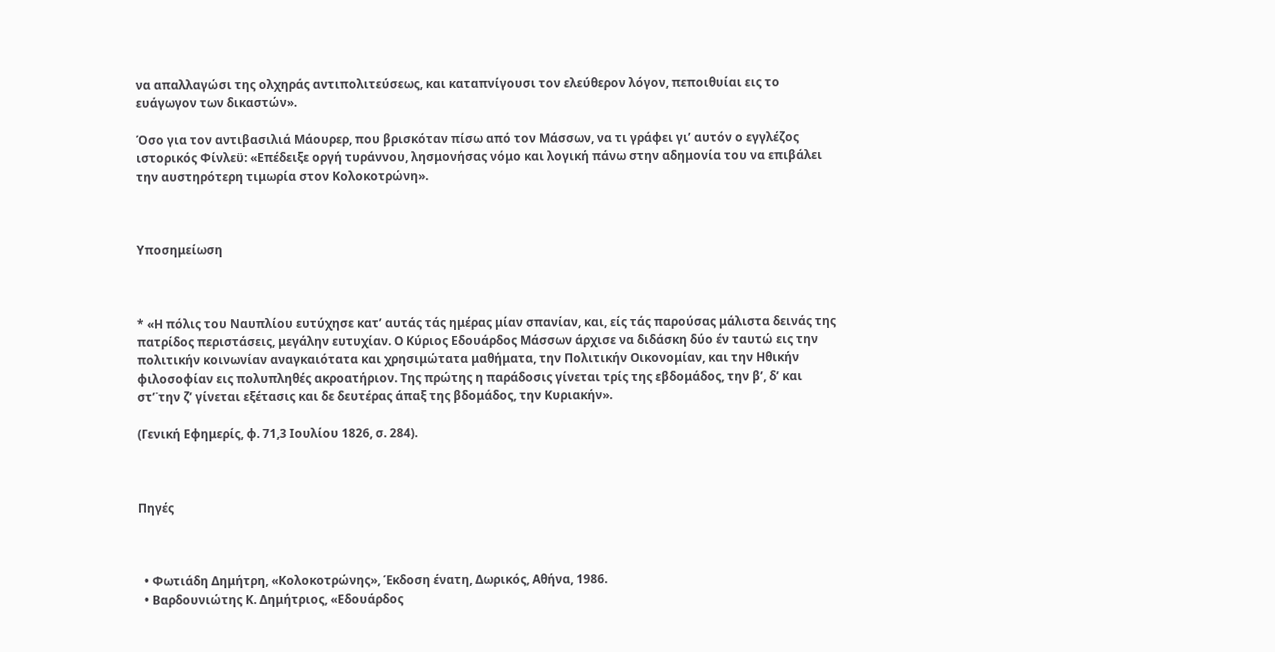να απαλλαγώσι της ολχηράς αντιπολιτεύσεως, και καταπνίγουσι τον ελεύθερον λόγον, πεποιθυίαι εις το ευάγωγον των δικαστών».

Όσο για τον αντιβασιλιά Μάουρερ, που βρισκόταν πίσω από τον Μάσσων, να τι γράφει γι’ αυτόν ο εγγλέζος ιστορικός Φίνλεϋ: «Επέδειξε οργή τυράννου, λησμονήσας νόμο και λογική πάνω στην αδημονία του να επιβάλει την αυστηρότερη τιμωρία στον Κολοκοτρώνη».



Υποσημείωση



* «Η πόλις του Ναυπλίου ευτύχησε κατ’ αυτάς τάς ημέρας μίαν σπανίαν, και, είς τάς παρούσας μάλιστα δεινάς της πατρίδος περιστάσεις, μεγάλην ευτυχίαν. Ο Κύριος Εδουάρδος Μάσσων άρχισε να διδάσκη δύο έν ταυτώ εις την πολιτικήν κοινωνίαν αναγκαιότατα και χρησιμώτατα μαθήματα, την Πολιτικήν Οικονομίαν, και την Ηθικήν φιλοσοφίαν εις πολυπληθές ακροατήριον. Της πρώτης η παράδοσις γίνεται τρίς της εβδομάδος, την β’, δ’ και στ’˙την ζ’ γίνεται εξέτασις και δε δευτέρας άπαξ της βδομάδος, την Κυριακήν».

(Γενική Εφημερίς, φ. 71,3 Ιουλίου 1826, σ. 284).



Πηγές



  • Φωτιάδη Δημήτρη, «Κολοκοτρώνης», Έκδοση ένατη, Δωρικός, Αθήνα, 1986.
  • Βαρδουνιώτης Κ. Δημήτριος, «Εδουάρδος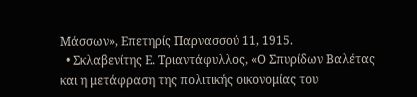Μάσσων», Επετηρίς Παρνασσού 11, 1915.
  • Σκλαβενίτης Ε. Τριαντάφυλλος, «Ο Σπυρίδων Βαλέτας και η μετάφραση της πολιτικής οικονομίας του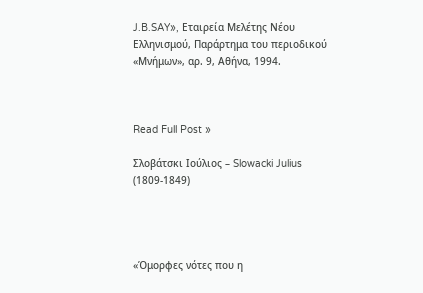J.B.SAY», Εταιρεία Μελέτης Νέου Ελληνισμού, Παράρτημα του περιοδικού «Μνήμων», αρ. 9, Αθήνα, 1994.



Read Full Post »

Σλοβάτσκι Ιούλιος – Slowacki Julius (1809-1849)




«Όμορφες νότες που η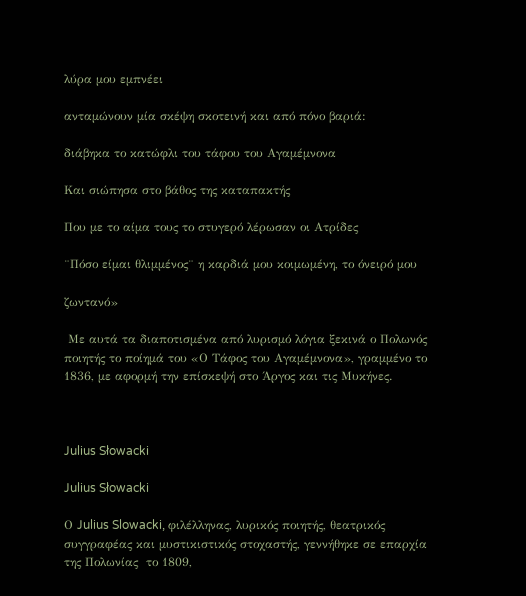λύρα μου εμπνέει

ανταμώνουν μία σκέψη σκοτεινή και από πόνο βαριά:

διάβηκα το κατώφλι του τάφου του Αγαμέμνονα

Και σιώπησα στο βάθος της καταπακτής

Που με το αίμα τους το στυγερό λέρωσαν οι Ατρίδες

¨Πόσο είμαι θλιμμένος¨ η καρδιά μου κοιμωμένη, το όνειρό μου

ζωντανό»

 Με αυτά τα διαποτισμένα από λυρισμό λόγια ξεκινά ο Πολωνός ποιητής το ποίημά του «Ο Τάφος του Αγαμέμνονα», γραμμένο το 1836, με αφορμή την επίσκεψή στο Άργος και τις Μυκήνες.



Julius Słowacki

Julius Słowacki

Ο Julius Slowacki, φιλέλληνας, λυρικός ποιητής, θεατρικός συγγραφέας και μυστικιστικός στοχαστής, γεννήθηκε σε επαρχία της Πολωνίας  το 1809,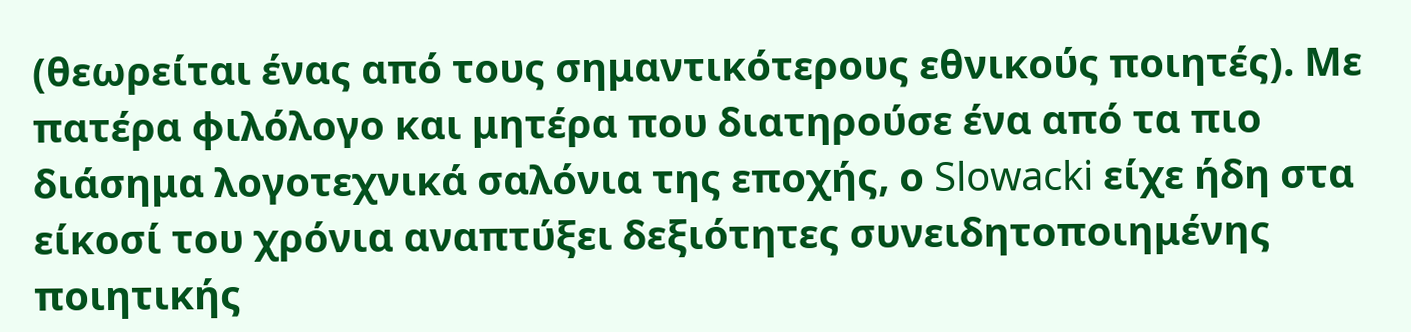(θεωρείται ένας από τους σημαντικότερους εθνικούς ποιητές). Με πατέρα φιλόλογο και μητέρα που διατηρούσε ένα από τα πιο διάσημα λογοτεχνικά σαλόνια της εποχής, ο Slowacki είχε ήδη στα είκοσί του χρόνια αναπτύξει δεξιότητες συνειδητοποιημένης ποιητικής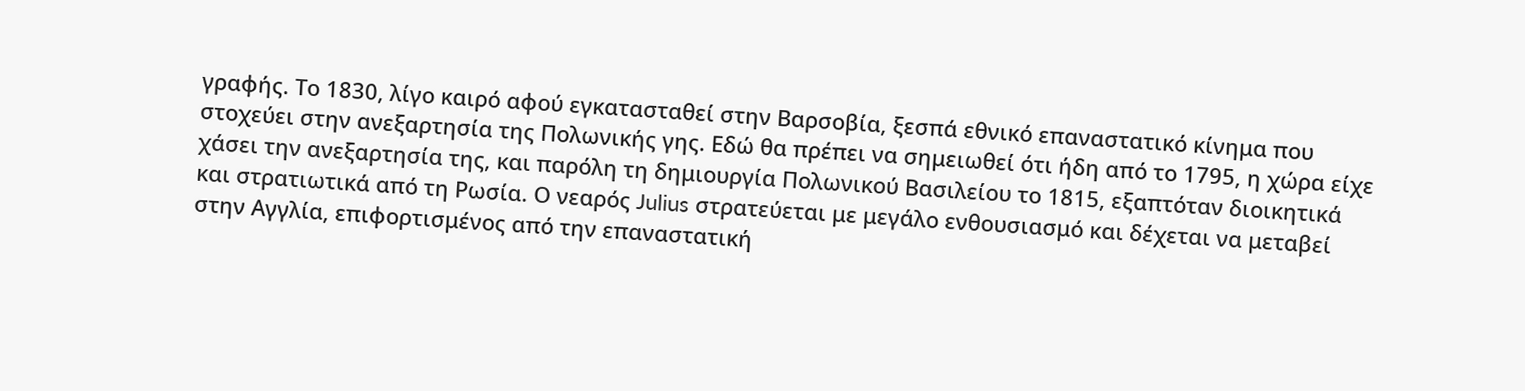γραφής. Το 1830, λίγο καιρό αφού εγκατασταθεί στην Βαρσοβία, ξεσπά εθνικό επαναστατικό κίνημα που στοχεύει στην ανεξαρτησία της Πολωνικής γης. Εδώ θα πρέπει να σημειωθεί ότι ήδη από το 1795, η χώρα είχε χάσει την ανεξαρτησία της, και παρόλη τη δημιουργία Πολωνικού Βασιλείου το 1815, εξαπτόταν διοικητικά και στρατιωτικά από τη Ρωσία. Ο νεαρός Julius στρατεύεται με μεγάλο ενθουσιασμό και δέχεται να μεταβεί στην Αγγλία, επιφορτισμένος από την επαναστατική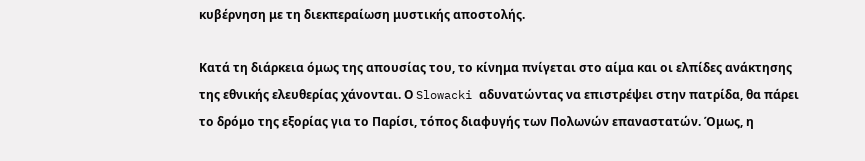κυβέρνηση με τη διεκπεραίωση μυστικής αποστολής.

Κατά τη διάρκεια όμως της απουσίας του, το κίνημα πνίγεται στο αίμα και οι ελπίδες ανάκτησης της εθνικής ελευθερίας χάνονται. Ο Slowacki αδυνατώντας να επιστρέψει στην πατρίδα, θα πάρει το δρόμο της εξορίας για το Παρίσι, τόπος διαφυγής των Πολωνών επαναστατών. Όμως, η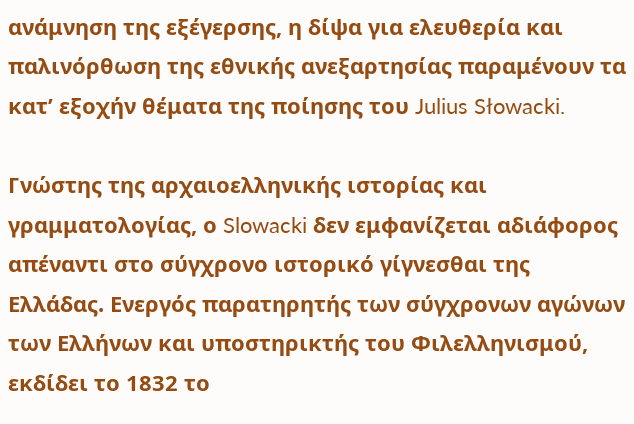ανάμνηση της εξέγερσης, η δίψα για ελευθερία και παλινόρθωση της εθνικής ανεξαρτησίας παραμένουν τα κατ’ εξοχήν θέματα της ποίησης του Julius Słowacki.

Γνώστης της αρχαιοελληνικής ιστορίας και γραμματολογίας, ο Slowacki δεν εμφανίζεται αδιάφορος απέναντι στο σύγχρονο ιστορικό γίγνεσθαι της Ελλάδας. Ενεργός παρατηρητής των σύγχρονων αγώνων των Ελλήνων και υποστηρικτής του Φιλελληνισμού, εκδίδει το 1832 το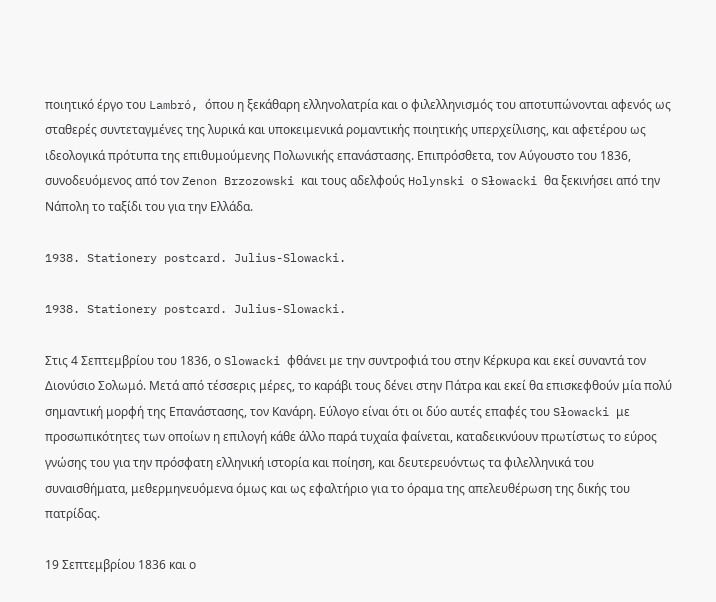ποιητικό έργο του Lambró, όπου η ξεκάθαρη ελληνολατρία και ο φιλελληνισμός του αποτυπώνονται αφενός ως σταθερές συντεταγμένες της λυρικά και υποκειμενικά ρομαντικής ποιητικής υπερχείλισης, και αφετέρου ως ιδεολογικά πρότυπα της επιθυμούμενης Πολωνικής επανάστασης. Επιπρόσθετα, τον Αύγουστο του 1836, συνοδευόμενος από τον Zenon Brzozowski και τους αδελφούς Holynski ο Słowacki θα ξεκινήσει από την Νάπολη το ταξίδι του για την Ελλάδα.

1938. Stationery postcard. Julius-Slowacki.

1938. Stationery postcard. Julius-Slowacki.

Στις 4 Σεπτεμβρίου του 1836, ο Slowacki φθάνει με την συντροφιά του στην Κέρκυρα και εκεί συναντά τον Διονύσιο Σολωμό. Μετά από τέσσερις μέρες, το καράβι τους δένει στην Πάτρα και εκεί θα επισκεφθούν μία πολύ σημαντική μορφή της Επανάστασης, τον Κανάρη. Εύλογο είναι ότι οι δύο αυτές επαφές του Słowacki με προσωπικότητες των οποίων η επιλογή κάθε άλλο παρά τυχαία φαίνεται, καταδεικνύουν πρωτίστως το εύρος γνώσης του για την πρόσφατη ελληνική ιστορία και ποίηση, και δευτερευόντως τα φιλελληνικά του συναισθήματα, μεθερμηνευόμενα όμως και ως εφαλτήριο για το όραμα της απελευθέρωση της δικής του πατρίδας.

19 Σεπτεμβρίου 1836 και ο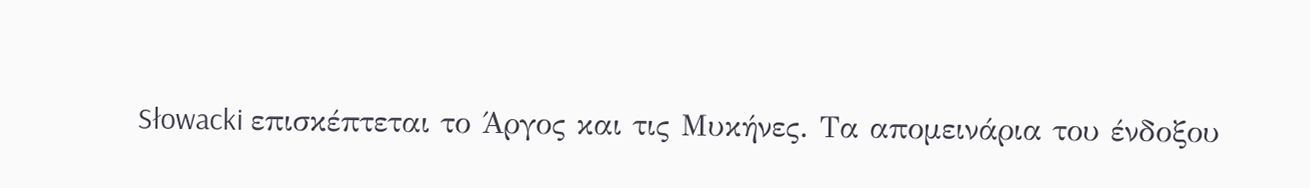Słowacki επισκέπτεται το Άργος και τις Μυκήνες. Τα απομεινάρια του ένδοξου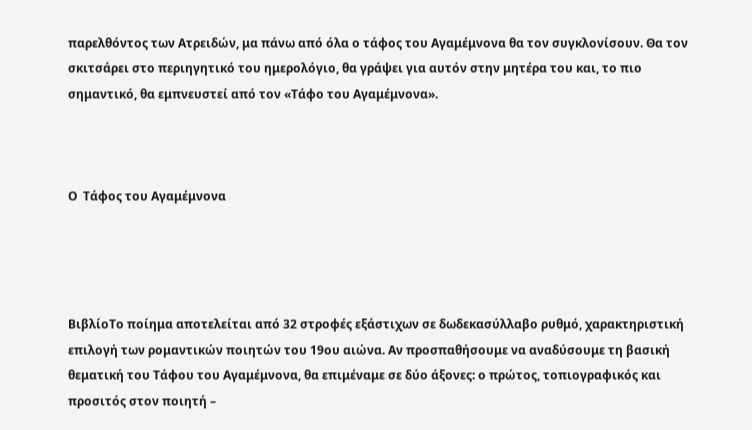παρελθόντος των Ατρειδών, μα πάνω από όλα ο τάφος του Αγαμέμνονα θα τον συγκλονίσουν. Θα τον σκιτσάρει στο περιηγητικό του ημερολόγιο, θα γράψει για αυτόν στην μητέρα του και, το πιο σημαντικό, θα εμπνευστεί από τον «Τάφο του Αγαμέμνονα».



Ο  Τάφος του Αγαμέμνονα




ΒιβλίοΤο ποίημα αποτελείται από 32 στροφές εξάστιχων σε δωδεκασύλλαβο ρυθμό, χαρακτηριστική επιλογή των ρομαντικών ποιητών του 19ου αιώνα. Αν προσπαθήσουμε να αναδύσουμε τη βασική θεματική του Τάφου του Αγαμέμνονα, θα επιμέναμε σε δύο άξονες: ο πρώτος, τοπιογραφικός και προσιτός στον ποιητή –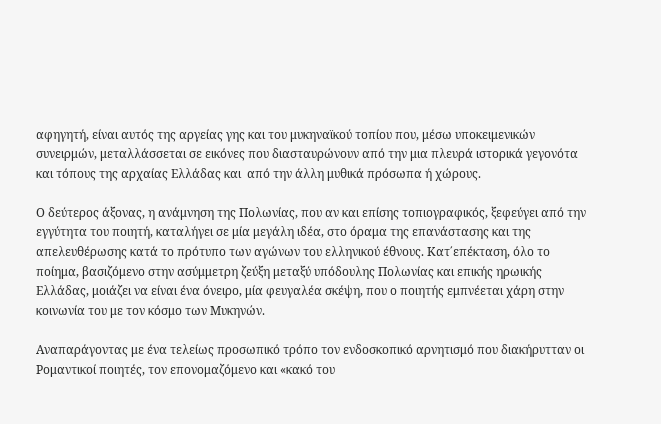αφηγητή, είναι αυτός της αργείας γης και του μυκηναϊκού τοπίου που, μέσω υποκειμενικών συνειρμών, μεταλλάσσεται σε εικόνες που διασταυρώνουν από την μια πλευρά ιστορικά γεγονότα και τόπους της αρχαίας Ελλάδας και  από την άλλη μυθικά πρόσωπα ή χώρους.

Ο δεύτερος άξονας, η ανάμνηση της Πολωνίας, που αν και επίσης τοπιογραφικός, ξεφεύγει από την εγγύτητα του ποιητή, καταλήγει σε μία μεγάλη ιδέα, στο όραμα της επανάστασης και της απελευθέρωσης κατά το πρότυπο των αγώνων του ελληνικού έθνους. Κατ΄επέκταση, όλο το ποίημα, βασιζόμενο στην ασύμμετρη ζεύξη μεταξύ υπόδουλης Πολωνίας και επικής ηρωικής Ελλάδας, μοιάζει να είναι ένα όνειρο, μία φευγαλέα σκέψη, που ο ποιητής εμπνέεται χάρη στην κοινωνία του με τον κόσμο των Μυκηνών.

Αναπαράγοντας με ένα τελείως προσωπικό τρόπο τον ενδοσκοπικό αρνητισμό που διακήρυτταν οι Ρομαντικοί ποιητές, τον επονομαζόμενο και «κακό του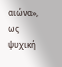αιώνα», ως ψυχική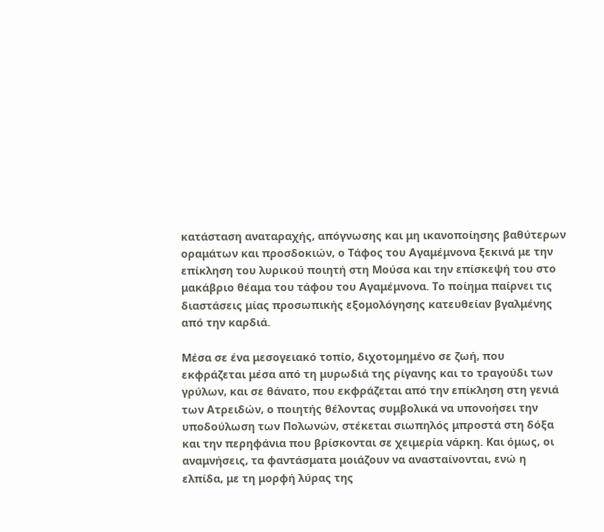κατάσταση αναταραχής, απόγνωσης και μη ικανοποίησης βαθύτερων οραμάτων και προσδοκιών, ο Τάφος του Αγαμέμνονα ξεκινά με την επίκληση του λυρικού ποιητή στη Μούσα και την επίσκεψή του στο μακάβριο θέαμα του τάφου του Αγαμέμνονα. Το ποίημα παίρνει τις διαστάσεις μίας προσωπικής εξομολόγησης κατευθείαν βγαλμένης από την καρδιά.

Μέσα σε ένα μεσογειακό τοπίο, διχοτομημένο σε ζωή, που εκφράζεται μέσα από τη μυρωδιά της ρίγανης και το τραγούδι των γρύλων, και σε θάνατο, που εκφράζεται από την επίκληση στη γενιά των Ατρειδών, ο ποιητής θέλοντας συμβολικά να υπονοήσει την υποδούλωση των Πολωνών, στέκεται σιωπηλός μπροστά στη δόξα και την περηφάνια που βρίσκονται σε χειμερία νάρκη. Και όμως, οι αναμνήσεις, τα φαντάσματα μοιάζουν να ανασταίνονται, ενώ η ελπίδα, με τη μορφή λύρας της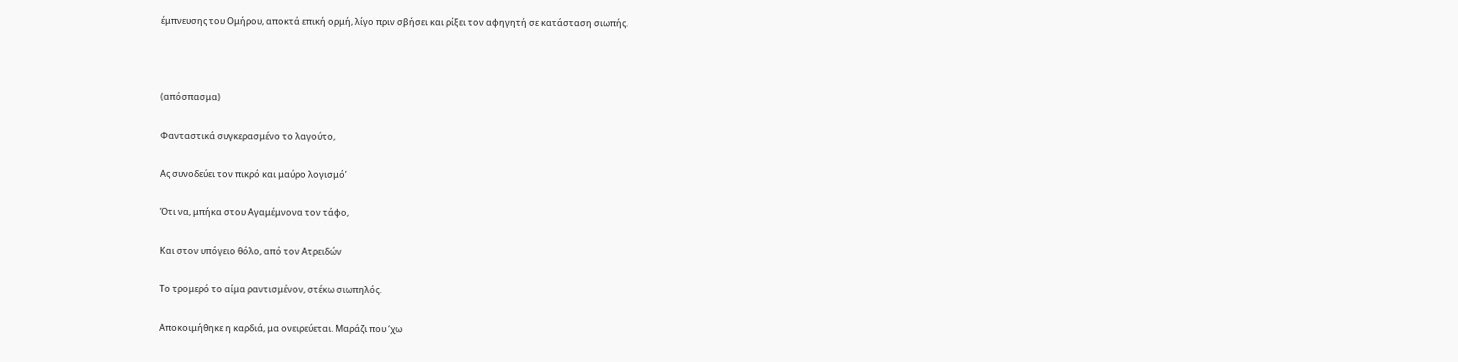έμπνευσης του Ομήρου, αποκτά επική ορμή, λίγο πριν σβήσει και ρίξει τον αφηγητή σε κατάσταση σιωπής.



(απόσπασμα)

Φανταστικά συγκερασμένο το λαγούτο,

Ας συνοδεύει τον πικρό και μαύρο λογισμό’

Ότι να, μπήκα στου Αγαμέμνονα τον τάφο,

Και στον υπόγειο θόλο, από τον Ατρειδών

Το τρομερό το αίμα ραντισμένον, στέκω σιωπηλός.

Αποκοιμήθηκε η καρδιά, μα ονειρεύεται. Μαράζι που ‘χω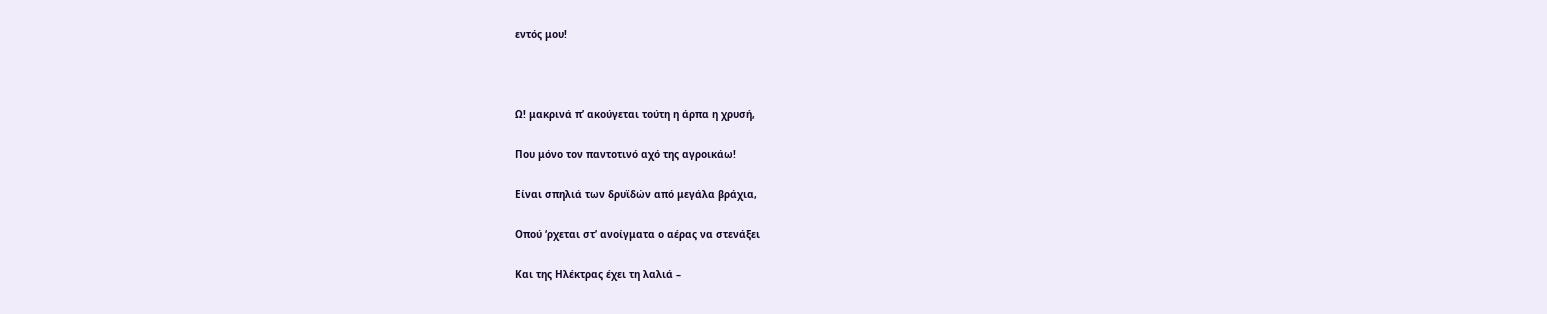εντός μου!



Ω! μακρινά π’ ακούγεται τούτη η άρπα η χρυσή,

Που μόνο τον παντοτινό αχό της αγροικάω!

Είναι σπηλιά των δρυϊδών από μεγάλα βράχια,

Οπού ‘ρχεται στ’ ανοίγματα ο αέρας να στενάξει

Και της Ηλέκτρας έχει τη λαλιά –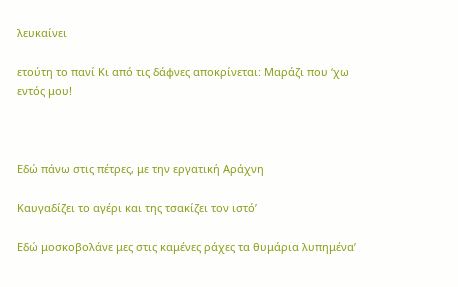λευκαίνει

ετούτη το πανί Κι από τις δάφνες αποκρίνεται: Μαράζι που ‘χω εντός μου!



Εδώ πάνω στις πέτρες, με την εργατική Αράχνη

Καυγαδίζει το αγέρι και της τσακίζει τον ιστό’

Εδώ μοσκοβολάνε μες στις καμένες ράχες τα θυμάρια λυπημένα’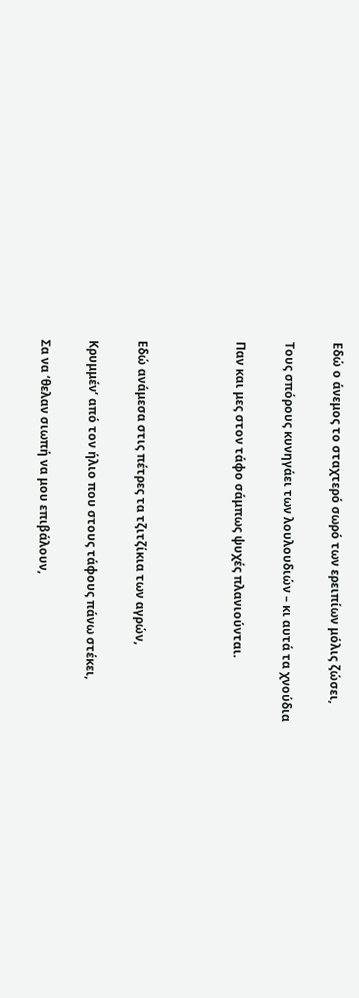Εδώ ο άνεμος το σταχτερό σωρό των ερειπίων μόλις ζώσει,

Τους σπόρους κυνηγάει των λουλουδιών – κι αυτά τα χνούδια

Παν και μες στον τάφο σάμπως ψυχές πλανιούνται.



Εδώ ανάμεσα στις πέτρες τα τζιτζίκια των αγρών,

Κρυμμέν’ από τον ήλιο που στους τάφους πάνω στέκει,

Σα να ‘θελαν σιωπή να μου επιβάλουν,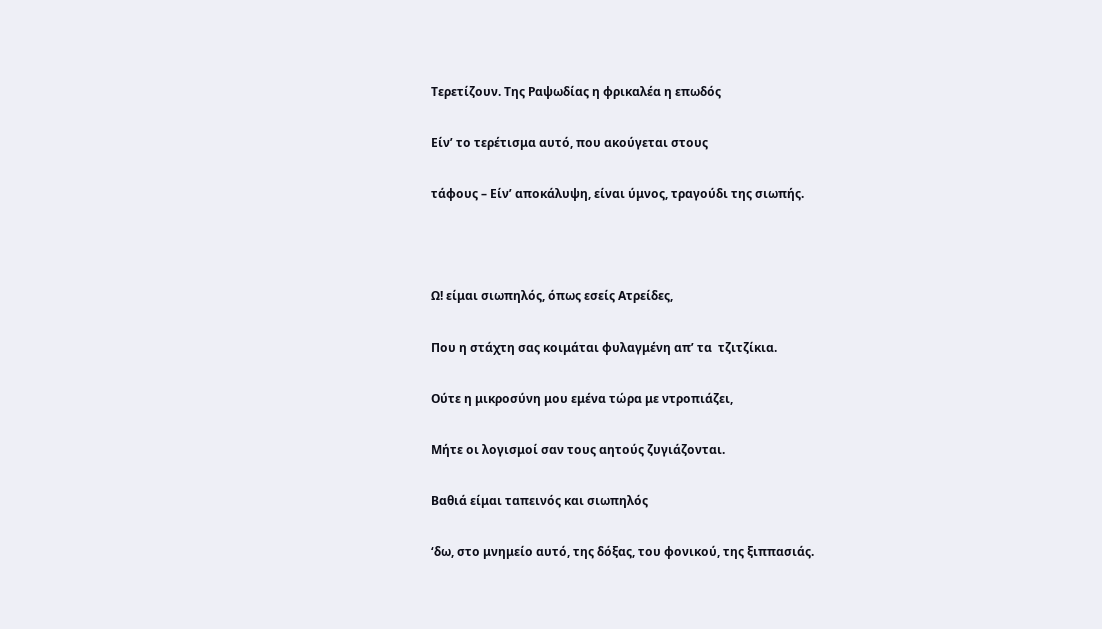Τερετίζουν. Της Ραψωδίας η φρικαλέα η επωδός

Είν’ το τερέτισμα αυτό, που ακούγεται στους

τάφους – Είν’ αποκάλυψη, είναι ύμνος, τραγούδι της σιωπής.



Ω! είμαι σιωπηλός, όπως εσείς Ατρείδες,

Που η στάχτη σας κοιμάται φυλαγμένη απ’ τα  τζιτζίκια.

Ούτε η μικροσύνη μου εμένα τώρα με ντροπιάζει,

Μήτε οι λογισμοί σαν τους αητούς ζυγιάζονται.

Βαθιά είμαι ταπεινός και σιωπηλός

‘δω, στο μνημείο αυτό, της δόξας, του φονικού, της ξιππασιάς.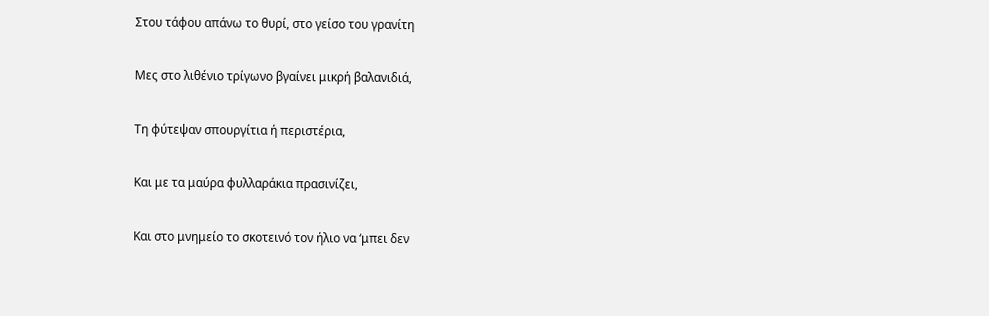Στου τάφου απάνω το θυρί, στο γείσο του γρανίτη

Μες στο λιθένιο τρίγωνο βγαίνει μικρή βαλανιδιά,

Τη φύτεψαν σπουργίτια ή περιστέρια,

Και με τα μαύρα φυλλαράκια πρασινίζει,

Και στο μνημείο το σκοτεινό τον ήλιο να ‘μπει δεν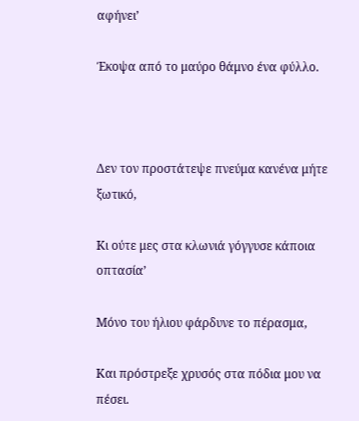αφήνει’

Έκοψα από το μαύρο θάμνο ένα φύλλο.



Δεν τον προστάτεψε πνεύμα κανένα μήτε ξωτικό,

Κι ούτε μες στα κλωνιά γόγγυσε κάποια οπτασία’

Μόνο του ήλιου φάρδυνε το πέρασμα,

Και πρόστρεξε χρυσός στα πόδια μου να πέσει.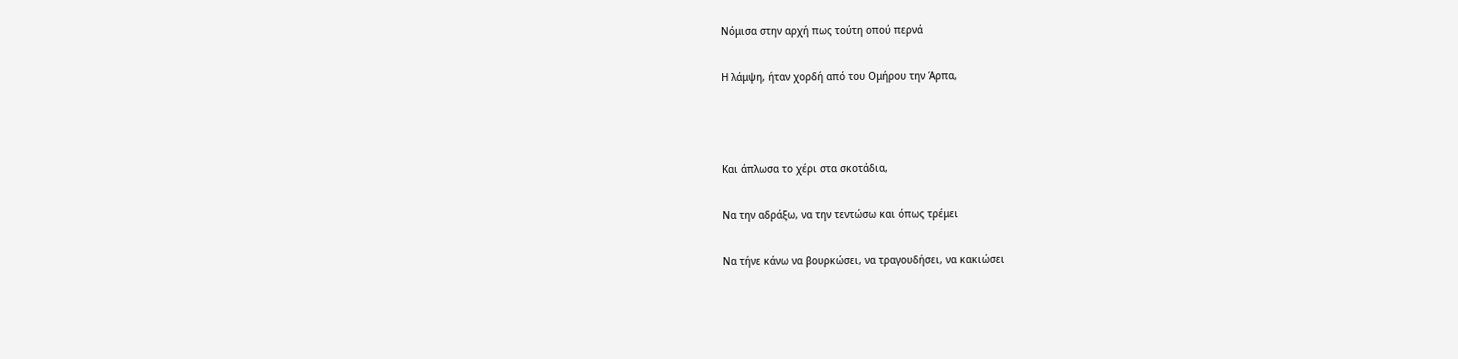Νόμισα στην αρχή πως τούτη οπού περνά

Η λάμψη, ήταν χορδή από του Ομήρου την Άρπα,



Και άπλωσα το χέρι στα σκοτάδια,

Να την αδράξω, να την τεντώσω και όπως τρέμει

Να τήνε κάνω να βουρκώσει, να τραγουδήσει, να κακιώσει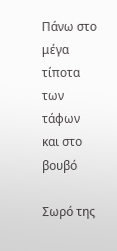Πάνω στο μέγα τίποτα των τάφων και στο βουβό

Σωρό της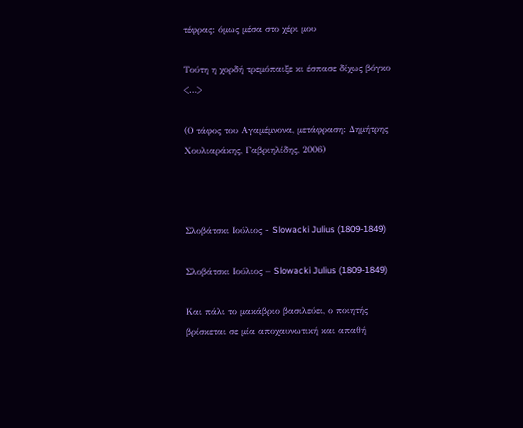τέφρας: όμως μέσα στο χέρι μου

Τούτη η χορδή τρεμόπαιξε κι έσπασε δίχως βόγκο <…>

(Ο τάφος του Αγαμέμνονα, μετάφραση: Δημήτρης Χουλιαράκης, Γαβριηλίδης, 2006)



Σλοβάτσκι Ιούλιος - Slowacki Julius (1809-1849)

Σλοβάτσκι Ιούλιος – Slowacki Julius (1809-1849)

Και πάλι το μακάβριο βασιλεύει, ο ποιητής βρίσκεται σε μία αποχαυνωτική και απαθή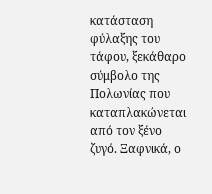κατάσταση φύλαξης του τάφου, ξεκάθαρο σύμβολο της Πολωνίας που καταπλακώνεται από τον ξένο ζυγό. Ξαφνικά, ο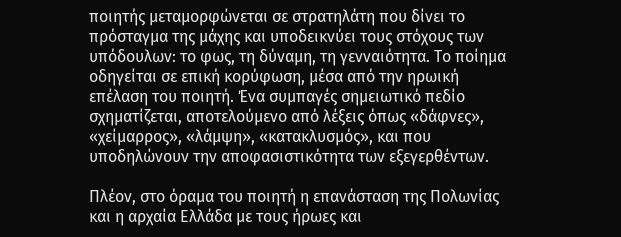ποιητής μεταμορφώνεται σε στρατηλάτη που δίνει το πρόσταγμα της μάχης και υποδεικνύει τους στόχους των υπόδουλων: το φως, τη δύναμη, τη γενναιότητα. Το ποίημα οδηγείται σε επική κορύφωση, μέσα από την ηρωική επέλαση του ποιητή. Ένα συμπαγές σημειωτικό πεδίο σχηματίζεται, αποτελούμενο από λέξεις όπως «δάφνες», «χείμαρρος», «λάμψη», «κατακλυσμός», και που υποδηλώνουν την αποφασιστικότητα των εξεγερθέντων.

Πλέον, στο όραμα του ποιητή η επανάσταση της Πολωνίας και η αρχαία Ελλάδα με τους ήρωες και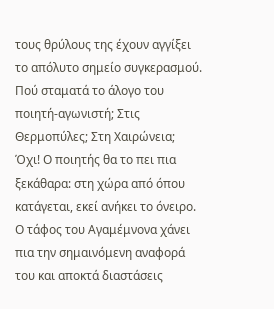τους θρύλους της έχουν αγγίξει το απόλυτο σημείο συγκερασμού. Πού σταματά το άλογο του ποιητή-αγωνιστή; Στις Θερμοπύλες; Στη Χαιρώνεια; Όχι! Ο ποιητής θα το πει πια ξεκάθαρα: στη χώρα από όπου κατάγεται, εκεί ανήκει το όνειρο. Ο τάφος του Αγαμέμνονα χάνει πια την σημαινόμενη αναφορά του και αποκτά διαστάσεις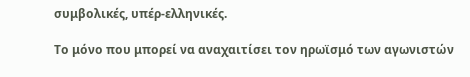συμβολικές, υπέρ-ελληνικές.

Το μόνο που μπορεί να αναχαιτίσει τον ηρωϊσμό των αγωνιστών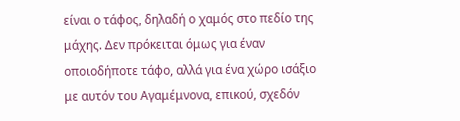είναι ο τάφος, δηλαδή ο χαμός στο πεδίο της μάχης. Δεν πρόκειται όμως για έναν οποιοδήποτε τάφο, αλλά για ένα χώρο ισάξιο με αυτόν του Αγαμέμνονα, επικού, σχεδόν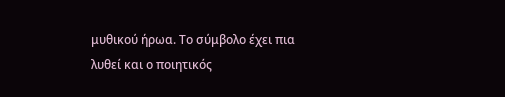μυθικού ήρωα. Το σύμβολο έχει πια λυθεί και ο ποιητικός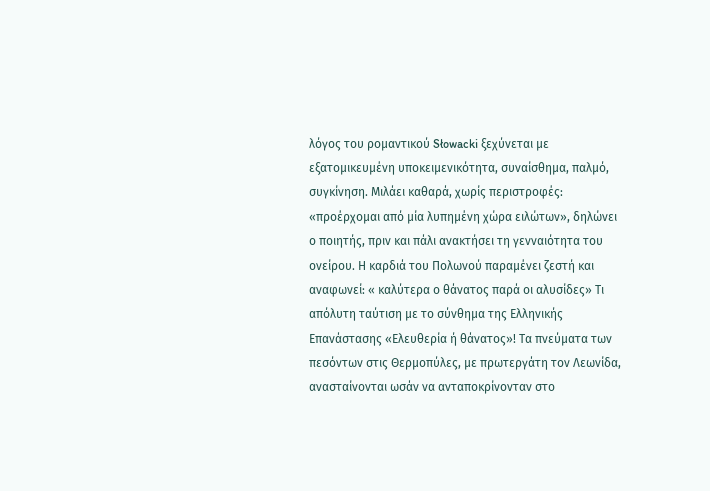λόγος του ρομαντικού Słowacki ξεχύνεται με εξατομικευμένη υποκειμενικότητα, συναίσθημα, παλμό, συγκίνηση. Μιλάει καθαρά, χωρίς περιστροφές: «προέρχομαι από μία λυπημένη χώρα ειλώτων», δηλώνει ο ποιητής, πριν και πάλι ανακτήσει τη γενναιότητα του ονείρου. Η καρδιά του Πολωνού παραμένει ζεστή και αναφωνεί: « καλύτερα ο θάνατος παρά οι αλυσίδες» Τι απόλυτη ταύτιση με το σύνθημα της Ελληνικής Επανάστασης «Ελευθερία ή θάνατος»! Τα πνεύματα των πεσόντων στις Θερμοπύλες, με πρωτεργάτη τον Λεωνίδα, ανασταίνονται ωσάν να ανταποκρίνονταν στο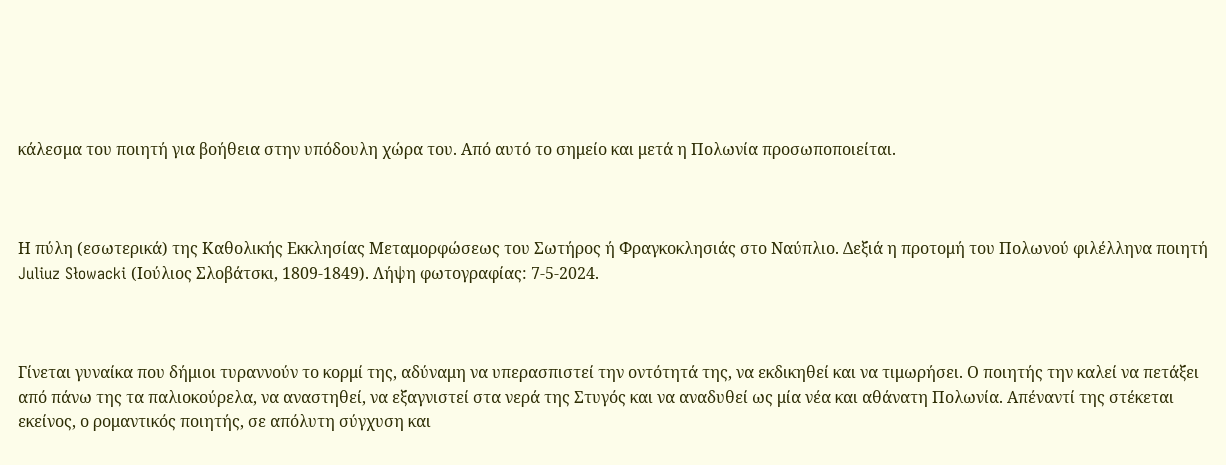κάλεσμα του ποιητή για βοήθεια στην υπόδουλη χώρα του. Από αυτό το σημείο και μετά η Πολωνία προσωποποιείται.



Η πύλη (εσωτερικά) της Καθολικής Εκκλησίας Μεταμορφώσεως του Σωτήρος ή Φραγκοκλησιάς στο Ναύπλιο. Δεξιά η προτομή του Πολωνού φιλέλληνα ποιητή Juliuz Słowacki (Ιούλιος Σλοβάτσκι, 1809-1849). Λήψη φωτογραφίας: 7-5-2024.



Γίνεται γυναίκα που δήμιοι τυραννούν το κορμί της, αδύναμη να υπερασπιστεί την οντότητά της, να εκδικηθεί και να τιμωρήσει. Ο ποιητής την καλεί να πετάξει από πάνω της τα παλιοκούρελα, να αναστηθεί, να εξαγνιστεί στα νερά της Στυγός και να αναδυθεί ως μία νέα και αθάνατη Πολωνία. Απέναντί της στέκεται εκείνος, ο ρομαντικός ποιητής, σε απόλυτη σύγχυση και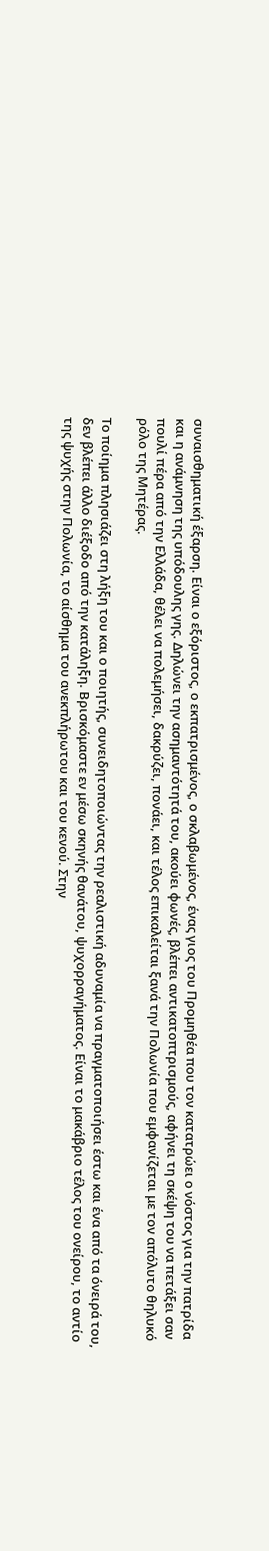συναισθηματική έξαρση. Είναι ο εξόριστος, ο εκπατρισμένος, ο σκλαβωμένος, ένας γιος του Προμηθέα που τον κατατρώει ο νόστος για την πατρίδα και η ανάμνηση της υπόδουλης γης. Δηλώνει την ασημαντότητά του, ακούει φωνές, βλέπει αντικατοπτρισμούς, αφήνει τη σκέψη του να πετάξει σαν πουλί πέρα από την Ελλάδα, θέλει να πολεμήσει, δακρύζει, πονάει, και τέλος επικαλείται ξανά την Πολωνία που εμφανίζεται με τον απόλυτο θηλυκό ρόλο της Μητέρας.

Το ποίημα πλησιάζει στη λήξη του και ο ποιητής, συνειδητοποιώντας την ρεαλιστική αδυναμία να πραγματοποιήσει έστω και ένα από τα όνειρά του, δεν βλέπει άλλο διέξοδο από την κατάληξη. Βρισκόμαστε εν μέσω σκηνής θανάτου, ψυχορραγήματος. Είναι το μακάβριο τέλος του ονείρου, το αντίο της ψυχής στην Πολωνία, το αίσθημα του ανεκπλήρωτου και του κενού. Στην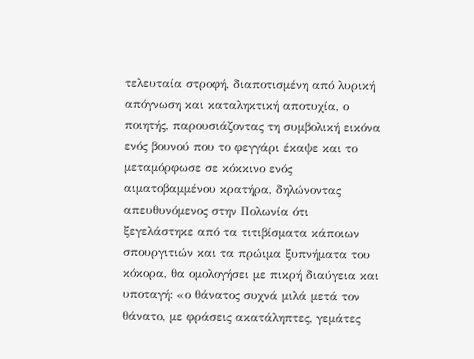τελευταία στροφή, διαποτισμένη από λυρική απόγνωση και καταληκτική αποτυχία, ο ποιητής, παρουσιάζοντας τη συμβολική εικόνα ενός βουνού που το φεγγάρι έκαψε και το μεταμόρφωσε σε κόκκινο ενός αιματοβαμμένου κρατήρα, δηλώνοντας απευθυνόμενος στην Πολωνία ότι ξεγελάστηκε από τα τιτιβίσματα κάποιων σπουργιτιών και τα πρώιμα ξυπνήματα του κόκορα, θα ομολογήσει με πικρή διαύγεια και υποταγή: «ο θάνατος συχνά μιλά μετά τον θάνατο, με φράσεις ακατάληπτες, γεμάτες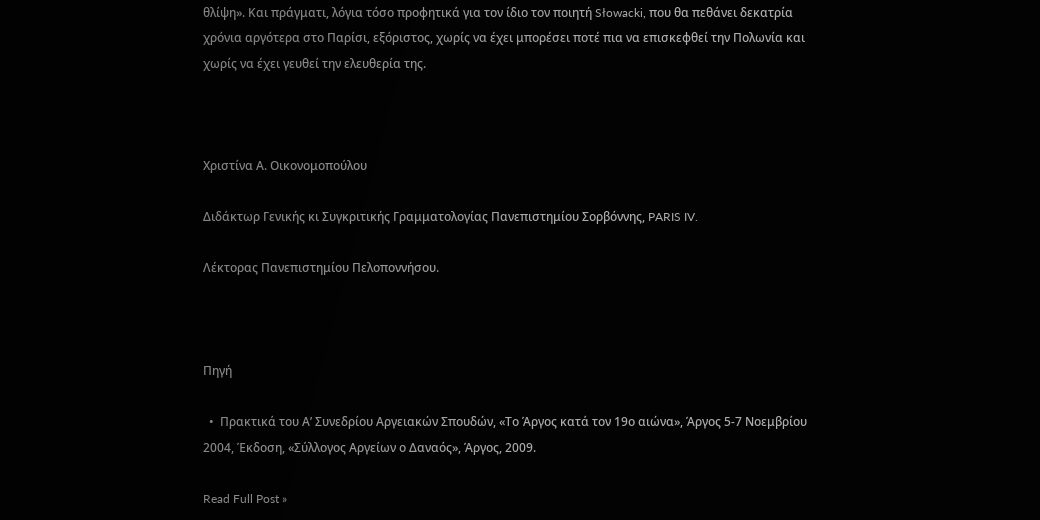θλίψη». Και πράγματι, λόγια τόσο προφητικά για τον ίδιο τον ποιητή Słowacki, που θα πεθάνει δεκατρία χρόνια αργότερα στο Παρίσι, εξόριστος, χωρίς να έχει μπορέσει ποτέ πια να επισκεφθεί την Πολωνία και χωρίς να έχει γευθεί την ελευθερία της.



Χριστίνα Α. Οικονομοπούλου

Διδάκτωρ Γενικής κι Συγκριτικής Γραμματολογίας Πανεπιστημίου Σορβόννης, PARIS IV.

Λέκτορας Πανεπιστημίου Πελοποννήσου.



Πηγή

  •  Πρακτικά του Α’ Συνεδρίου Αργειακών Σπουδών, «Το Άργος κατά τον 19ο αιώνα», Άργος 5-7 Νοεμβρίου 2004, Έκδοση, «Σύλλογος Αργείων ο Δαναός», Άργος, 2009.

Read Full Post »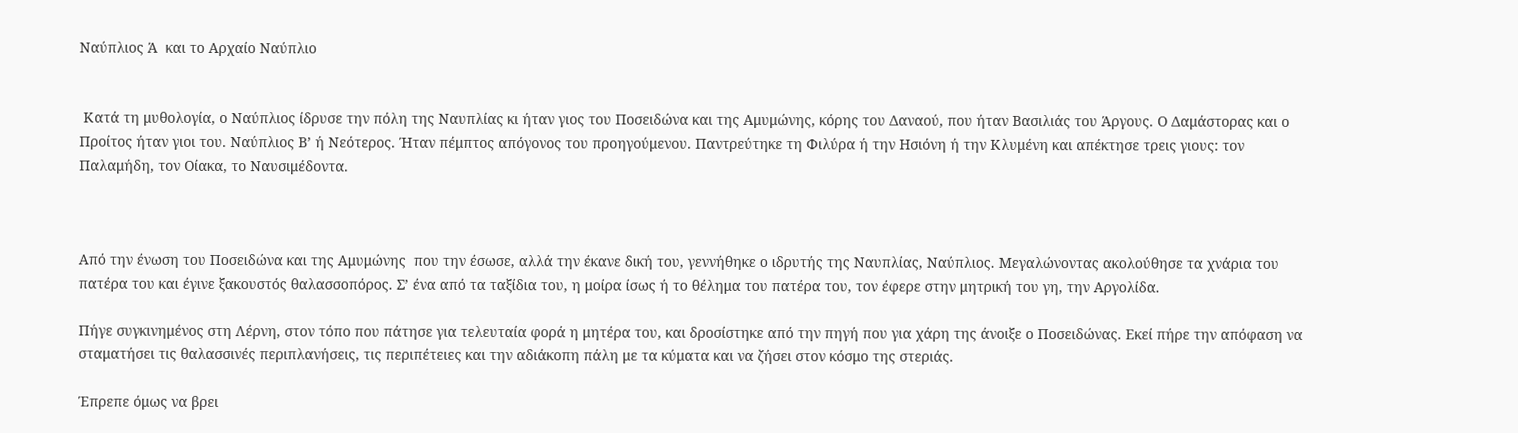Ναύπλιος Ά  και το Αρχαίο Ναύπλιο


 Κατά τη μυθολογία, ο Ναύπλιος ίδρυσε την πόλη της Ναυπλίας κι ήταν γιος του Ποσειδώνα και της Αμυμώνης, κόρης του Δαναού, που ήταν Βασιλιάς του Άργους. Ο Δαμάστορας και ο Προίτος ήταν γιοι του. Ναύπλιος Β’ ή Νεότερος. Ήταν πέμπτος απόγονος του προηγούμενου. Παντρεύτηκε τη Φιλύρα ή την Ησιόνη ή την Κλυμένη και απέκτησε τρεις γιους: τον Παλαμήδη, τον Οίακα, το Ναυσιμέδοντα.



Από την ένωση του Ποσειδώνα και της Αμυμώνης  που την έσωσε, αλλά την έκανε δική του, γεννήθηκε ο ιδρυτής της Ναυπλίας, Ναύπλιος. Μεγαλώνοντας ακολούθησε τα χνάρια του πατέρα του και έγινε ξακουστός θαλασσοπόρος. Σ’ ένα από τα ταξίδια του, η μοίρα ίσως ή το θέλημα του πατέρα του, τον έφερε στην μητρική του γη, την Αργολίδα.

Πήγε συγκινημένος στη Λέρνη, στον τόπο που πάτησε για τελευταία φορά η μητέρα του, και δροσίστηκε από την πηγή που για χάρη της άνοιξε ο Ποσειδώνας. Εκεί πήρε την απόφαση να σταματήσει τις θαλασσινές περιπλανήσεις, τις περιπέτειες και την αδιάκοπη πάλη με τα κύματα και να ζήσει στον κόσμο της στεριάς.

Έπρεπε όμως να βρει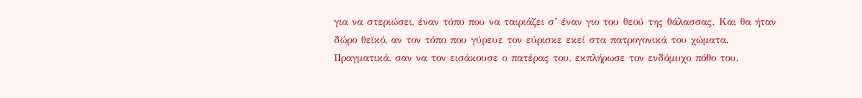για να στεριώσει, έναν τόπο που να ταιριάζει σ’ έναν γιο του θεού της θάλασσας. Και θα ήταν δώρο θεϊκό, αν τον τόπο που γύρευε τον εύρισκε εκεί στα πατρογονικά του χώματα. Πραγματικά, σαν να τον εισάκουσε ο πατέρας του, εκπλήρωσε τον ενδόμυχο πόθο του.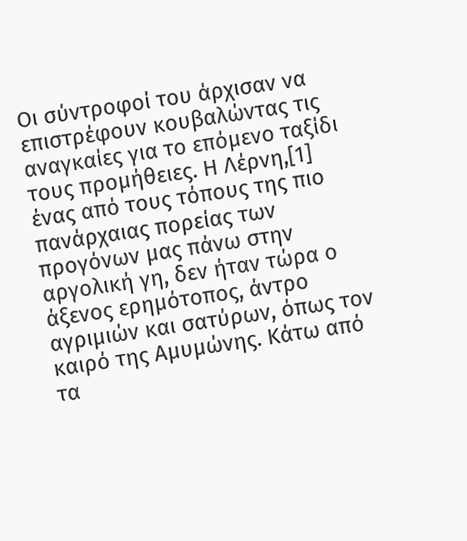Οι σύντροφοί του άρχισαν να επιστρέφουν κουβαλώντας τις αναγκαίες για το επόμενο ταξίδι τους προμήθειες. Η Λέρνη,[1] ένας από τους τόπους της πιο πανάρχαιας πορείας των προγόνων μας πάνω στην αργολική γη, δεν ήταν τώρα ο άξενος ερημότοπος, άντρο αγριμιών και σατύρων, όπως τον καιρό της Αμυμώνης. Κάτω από τα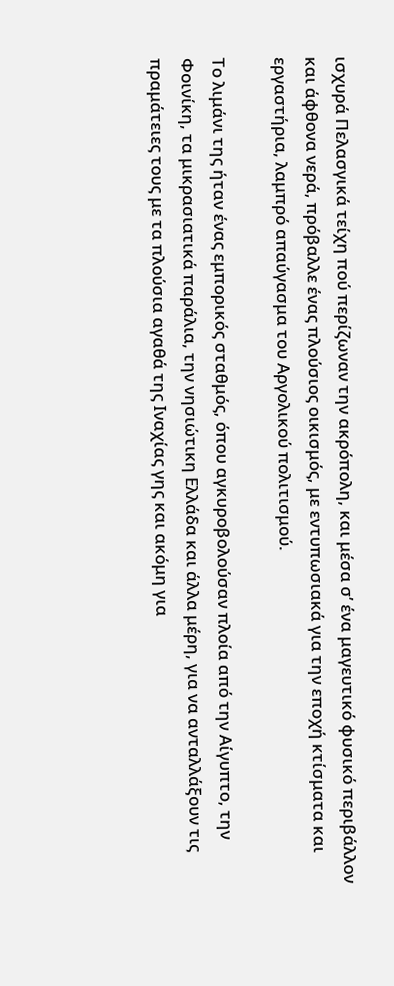ισχυρά Πελασγικά τείχη πού περίζωναν την ακρόπολη, και μέσα σ’ ένα μαγευτικό φυσικό περιβάλλον και άφθονα νερά, πρόβαλλε ένας πλούσιος οικισμός, με εντυπωσιακά για την εποχή κτίσματα και εργαστήρια, λαμπρό απαύγασμα του Αργολικού πολιτισμού.

Το λιμάνι της ήταν ένας εμπορικός σταθμός, όπου αγκυροβολούσαν πλοία από την Αίγυπτο, την Φοινίκη, τα μικρασιατικά παράλια, την νησιώτικη Ελλάδα και άλλα μέρη, για να ανταλλάξουν τις πραμάτειες τους με τα πλούσια αγαθά της Ιναχίας γης και ακόμη για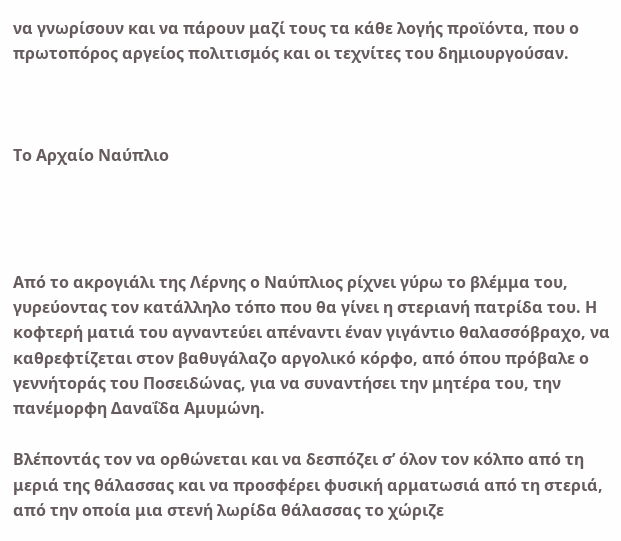να γνωρίσουν και να πάρουν μαζί τους τα κάθε λογής προϊόντα, που ο πρωτοπόρος αργείος πολιτισμός και οι τεχνίτες του δημιουργούσαν.



Το Αρχαίο Ναύπλιο




Από το ακρογιάλι της Λέρνης ο Ναύπλιος ρίχνει γύρω το βλέμμα του, γυρεύοντας τον κατάλληλο τόπο που θα γίνει η στεριανή πατρίδα του. Η κοφτερή ματιά του αγναντεύει απέναντι έναν γιγάντιο θαλασσόβραχο, να καθρεφτίζεται στον βαθυγάλαζο αργολικό κόρφο, από όπου πρόβαλε ο γεννήτοράς του Ποσειδώνας, για να συναντήσει την μητέρα του, την πανέμορφη Δαναΐδα Αμυμώνη.

Βλέποντάς τον να ορθώνεται και να δεσπόζει σ’ όλον τον κόλπο από τη μεριά της θάλασσας και να προσφέρει φυσική αρματωσιά από τη στεριά, από την οποία μια στενή λωρίδα θάλασσας το χώριζε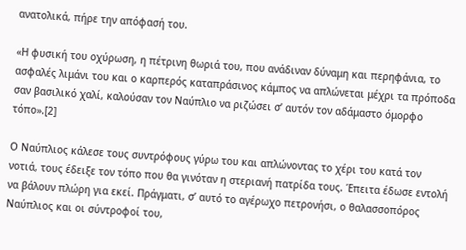ανατολικά, πήρε την απόφασή του.

«Η φυσική του οχύρωση, η πέτρινη θωριά του, που ανάδιναν δύναμη και περηφάνια, το ασφαλές λιμάνι του και ο καρπερός καταπράσινος κάμπος να απλώνεται μέχρι τα πρόποδα σαν βασιλικό χαλί, καλούσαν τον Ναύπλιο να ριζώσει σ’ αυτόν τον αδάμαστο όμορφο τόπο».[2]

Ο Ναύπλιος κάλεσε τους συντρόφους γύρω του και απλώνοντας το χέρι του κατά τον νοτιά, τους έδειξε τον τόπο που θα γινόταν η στεριανή πατρίδα τους. Έπειτα έδωσε εντολή να βάλουν πλώρη για εκεί. Πράγματι, σ’ αυτό το αγέρωχο πετρονήσι, ο θαλασσοπόρος Ναύπλιος και οι σύντροφοί του,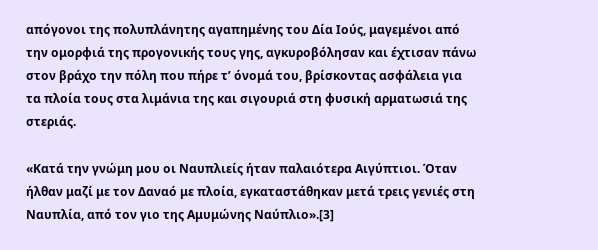απόγονοι της πολυπλάνητης αγαπημένης του Δία Ιούς, μαγεμένοι από την ομορφιά της προγονικής τους γης, αγκυροβόλησαν και έχτισαν πάνω στον βράχο την πόλη που πήρε τ’ όνομά του, βρίσκοντας ασφάλεια για τα πλοία τους στα λιμάνια της και σιγουριά στη φυσική αρματωσιά της στεριάς.

«Κατά την γνώμη μου οι Ναυπλιείς ήταν παλαιότερα Αιγύπτιοι. Όταν ήλθαν μαζί με τον Δαναό με πλοία, εγκαταστάθηκαν μετά τρεις γενιές στη Ναυπλία, από τον γιο της Αμυμώνης Ναύπλιο».[3]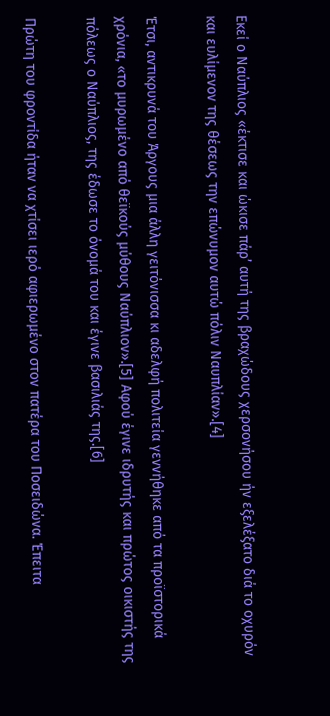Εκεί ο Ναύπλιος «έκτισε και ώκισε πάρ’ αυτή της βραχώδους χερσονήσου ήν εξελέξατο διά το οχυρόν και ευλίμενον της θέσεως την επώνυμον αυτώ πόλιν Ναυπλίαν».[4]

Έτσι, αντικρυνά του Άργους μια άλλη γειτόνισσα κι αδελφή πολιτεία γεννήθηκε από τα προϊστορικά χρόνια, «το μυρωμένο από θεϊκούς μύθους Ναύπλιον».[5] Αφού έγινε ιδρυτής και πρώτος οικιστής της πόλεως ο Ναύπλιος, της έδωσε το όνομά του και έγινε βασιλιάς της.[6]

Πρώτη του φροντίδα ήταν να χτίσει ιερό αφιερωμένο στον πατέρα του Ποσειδώνα. Έπειτα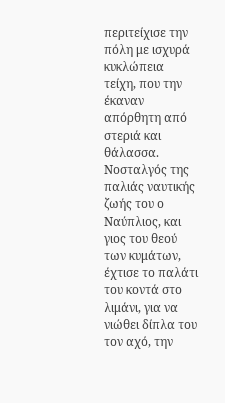περιτείχισε την πόλη με ισχυρά κυκλώπεια τείχη, που την έκαναν απόρθητη από στεριά και θάλασσα. Νοσταλγός της παλιάς ναυτικής ζωής του ο Ναύπλιος, και γιος του θεού των κυμάτων, έχτισε το παλάτι του κοντά στο λιμάνι, για να νιώθει δίπλα του τον αχό, την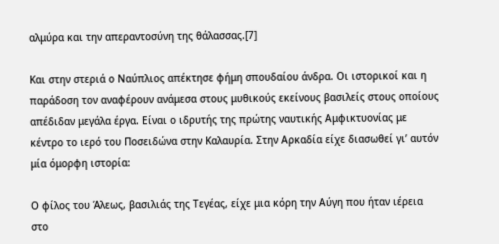αλμύρα και την απεραντοσύνη της θάλασσας.[7]

Και στην στεριά ο Ναύπλιος απέκτησε φήμη σπουδαίου άνδρα. Οι ιστορικοί και η παράδοση τον αναφέρουν ανάμεσα στους μυθικούς εκείνους βασιλείς στους οποίους απέδιδαν μεγάλα έργα. Είναι ο ιδρυτής της πρώτης ναυτικής Αμφικτυονίας με κέντρο το ιερό του Ποσειδώνα στην Καλαυρία. Στην Αρκαδία είχε διασωθεί γι’ αυτόν μία όμορφη ιστορία:

Ο φίλος του Άλεως, βασιλιάς της Τεγέας, είχε μια κόρη την Αύγη που ήταν ιέρεια στο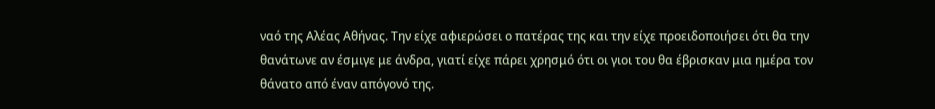ναό της Αλέας Αθήνας. Την είχε αφιερώσει ο πατέρας της και την είχε προειδοποιήσει ότι θα την θανάτωνε αν έσμιγε με άνδρα, γιατί είχε πάρει χρησμό ότι οι γιοι του θα έβρισκαν μια ημέρα τον θάνατο από έναν απόγονό της.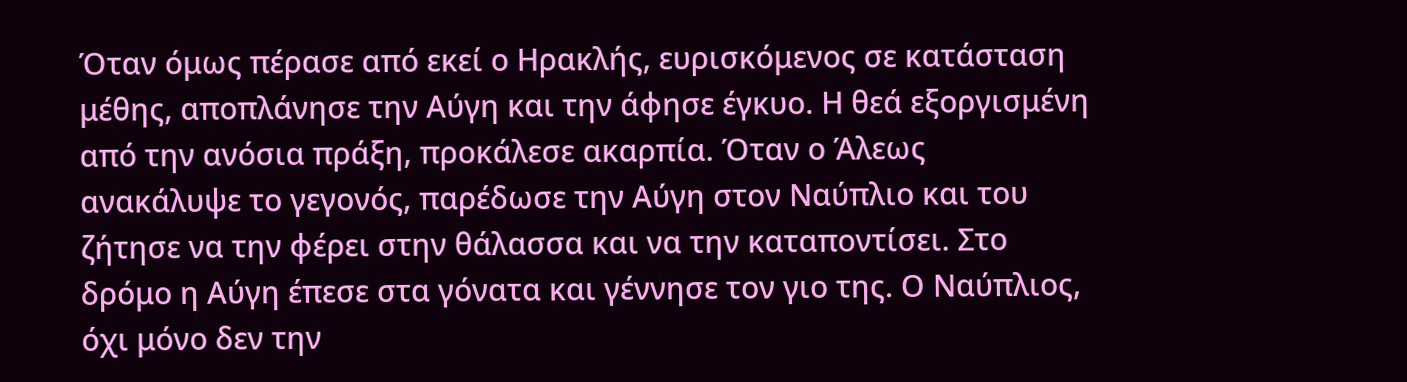Όταν όμως πέρασε από εκεί ο Ηρακλής, ευρισκόμενος σε κατάσταση μέθης, αποπλάνησε την Αύγη και την άφησε έγκυο. Η θεά εξοργισμένη από την ανόσια πράξη, προκάλεσε ακαρπία. Όταν ο Άλεως ανακάλυψε το γεγονός, παρέδωσε την Αύγη στον Ναύπλιο και του ζήτησε να την φέρει στην θάλασσα και να την καταποντίσει. Στο δρόμο η Αύγη έπεσε στα γόνατα και γέννησε τον γιο της. Ο Ναύπλιος, όχι μόνο δεν την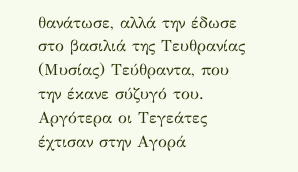θανάτωσε, αλλά την έδωσε στο βασιλιά της Τευθρανίας (Μυσίας) Τεύθραντα, που την έκανε σύζυγό του. Αργότερα οι Τεγεάτες έχτισαν στην Αγορά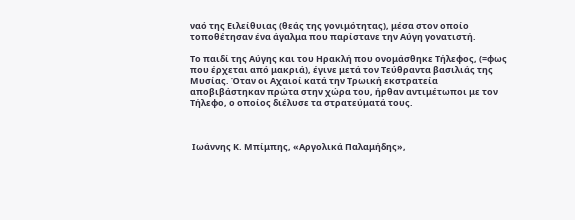ναό της Ειλείθυιας (θεάς της γονιμότητας), μέσα στον οποίο τοποθέτησαν ένα άγαλμα που παρίστανε την Αύγη γονατιστή.

Το παιδί της Αύγης και του Ηρακλή που ονομάσθηκε Τήλεφος, (=φως που έρχεται από μακριά), έγινε μετά τον Τεύθραντα βασιλιάς της Μυσίας. Όταν οι Αχαιοί κατά την Τρωική εκστρατεία αποβιβάστηκαν πρώτα στην χώρα του, ήρθαν αντιμέτωποι με τον Τήλεφο, ο οποίος διέλυσε τα στρατεύματά τους.



 Ιωάννης Κ. Μπίμπης, «Αργολικά Παλαμήδης»,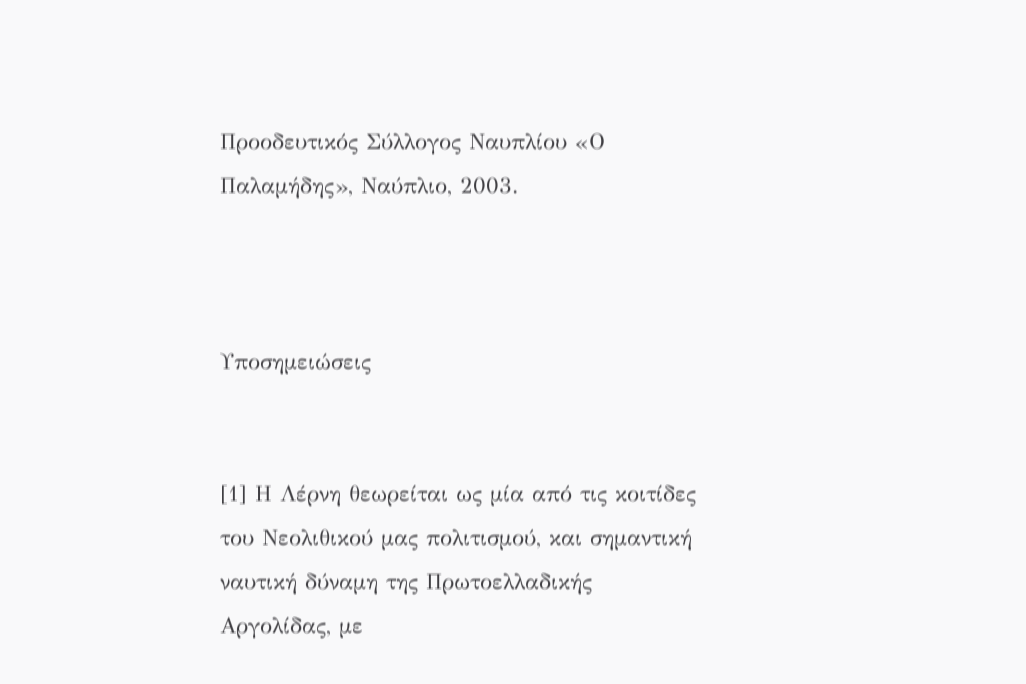Προοδευτικός Σύλλογος Ναυπλίου «Ο Παλαμήδης», Ναύπλιο, 2003.



Υποσημειώσεις


[1] Η Λέρνη θεωρείται ως μία από τις κοιτίδες του Νεολιθικού μας πολιτισμού, και σημαντική ναυτική δύναμη της Πρωτοελλαδικής Αργολίδας, με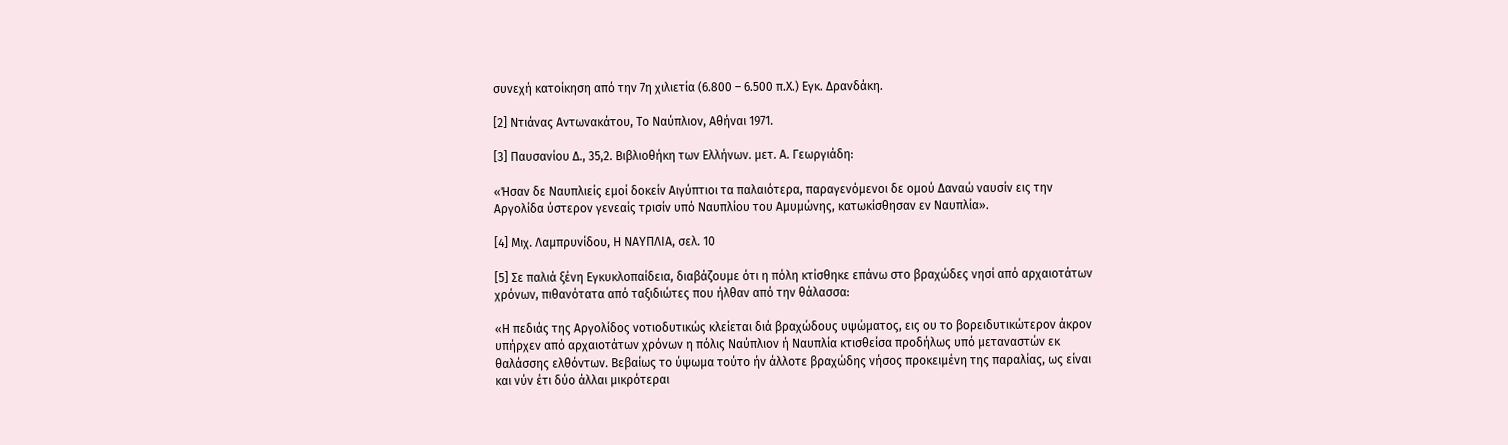συνεχή κατοίκηση από την 7η χιλιετία (6.800 – 6.500 π.Χ.) Εγκ. Δρανδάκη.

[2] Ντιάνας Αντωνακάτου, Το Ναύπλιον, Αθήναι 1971.

[3] Παυσανίου Δ., 35,2. Βιβλιοθήκη των Ελλήνων. μετ. Α. Γεωργιάδη:

«Ήσαν δε Ναυπλιείς εμοί δοκείν Αιγύπτιοι τα παλαιότερα, παραγενόμενοι δε ομού Δαναώ ναυσίν εις την Αργολίδα ύστερον γενεαίς τρισίν υπό Ναυπλίου του Αμυμώνης, κατωκίσθησαν εν Ναυπλία».

[4] Μιχ. Λαμπρυνίδου, Η ΝΑΥΠΛΙΑ, σελ. 10

[5] Σε παλιά ξένη Εγκυκλοπαίδεια, διαβάζουμε ότι η πόλη κτίσθηκε επάνω στο βραχώδες νησί από αρχαιοτάτων χρόνων, πιθανότατα από ταξιδιώτες που ήλθαν από την θάλασσα:

«Η πεδιάς της Αργολίδος νοτιοδυτικώς κλείεται διά βραχώδους υψώματος, εις ου το βορειδυτικώτερον άκρον υπήρχεν από αρχαιοτάτων χρόνων η πόλις Ναύπλιον ή Ναυπλία κτισθείσα προδήλως υπό μεταναστών εκ θαλάσσης ελθόντων. Βεβαίως το ύψωμα τούτο ήν άλλοτε βραχώδης νήσος προκειμένη της παραλίας, ως είναι και νύν έτι δύο άλλαι μικρότεραι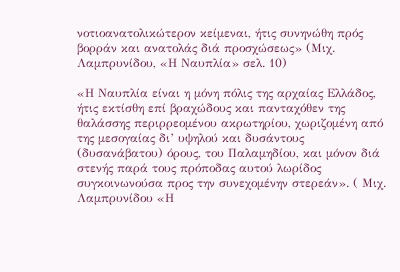νοτιοανατολικώτερον κείμεναι, ήτις συνηνώθη πρός βορράν και ανατολάς διά προσχώσεως» (Μιχ. Λαμπρυνίδου, «Η Ναυπλία» σελ. 10)

«Η Ναυπλία είναι η μόνη πόλις της αρχαίας Ελλάδος, ήτις εκτίσθη επί βραχώδους και πανταχόθεν της θαλάσσης περιρρεομένου ακρωτηρίου, χωριζομένη από της μεσογαίας δι’ υψηλού και δυσάντους (δυσανάβατου) όρους, του Παλαμηδίου, και μόνον διά στενής παρά τους πρόποδας αυτού λωρίδος συγκοινωνούσα προς την συνεχομένην στερεάν». ( Μιχ. Λαμπρυνίδου «Η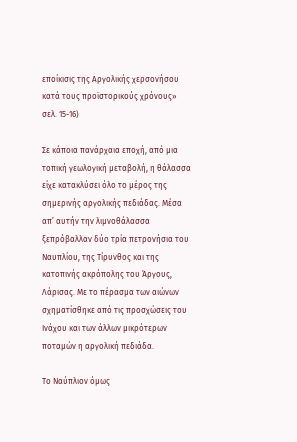εποίκισις της Αργολικής χερσονήσου κατά τους προϊστορικούς χρόνους» σελ. 15-16)

Σε κάποια πανάρχαια εποχή, από μια τοπική γεωλογική μεταβολή, η θάλασσα είχε κατακλύσει όλο το μέρος της σημερινής αργολικής πεδιάδας. Μέσα απ’ αυτήν την λιμνοθάλασσα ξεπρόβαλλαν δύο τρία πετρονήσια του Ναυπλίου, της Τίρυνθος και της κατοπινής ακρόπολης του Άργους, Λάρισας. Με το πέρασμα των αιώνων σχηματίσθηκε από τις προσχώσεις του Ινάχου και των άλλων μικρότερων ποταμών η αργολική πεδιάδα.

Το Ναύπλιον όμως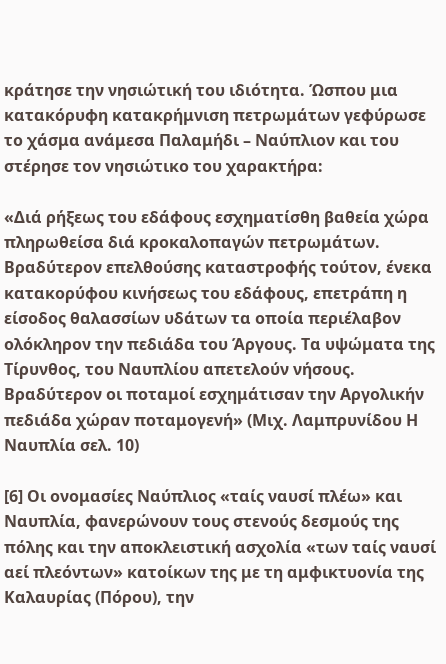κράτησε την νησιώτική του ιδιότητα. Ώσπου μια κατακόρυφη κατακρήμνιση πετρωμάτων γεφύρωσε το χάσμα ανάμεσα Παλαμήδι – Ναύπλιον και του στέρησε τον νησιώτικο του χαρακτήρα:

«Διά ρήξεως του εδάφους εσχηματίσθη βαθεία χώρα πληρωθείσα διά κροκαλοπαγών πετρωμάτων. Βραδύτερον επελθούσης καταστροφής τούτον, ένεκα κατακορύφου κινήσεως του εδάφους, επετράπη η είσοδος θαλασσίων υδάτων τα οποία περιέλαβον ολόκληρον την πεδιάδα του Άργους. Τα υψώματα της Τίρυνθος, του Ναυπλίου απετελούν νήσους. Βραδύτερον οι ποταμοί εσχημάτισαν την Αργολικήν πεδιάδα χώραν ποταμογενή» (Μιχ. Λαμπρυνίδου Η Ναυπλία σελ. 10)

[6] Οι ονομασίες Ναύπλιος «ταίς ναυσί πλέω» και Ναυπλία, φανερώνουν τους στενούς δεσμούς της πόλης και την αποκλειστική ασχολία «των ταίς ναυσί αεί πλεόντων» κατοίκων της με τη αμφικτυονία της Καλαυρίας (Πόρου), την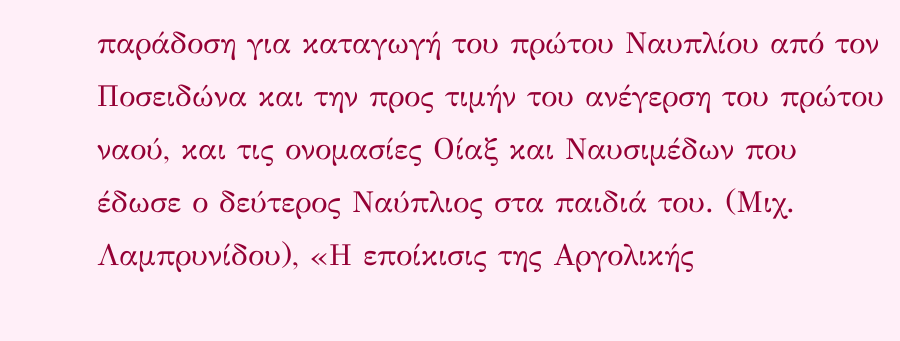παράδοση για καταγωγή του πρώτου Ναυπλίου από τον Ποσειδώνα και την προς τιμήν του ανέγερση του πρώτου ναού, και τις ονομασίες Οίαξ και Ναυσιμέδων που έδωσε ο δεύτερος Ναύπλιος στα παιδιά του. (Μιχ. Λαμπρυνίδου), «Η εποίκισις της Αργολικής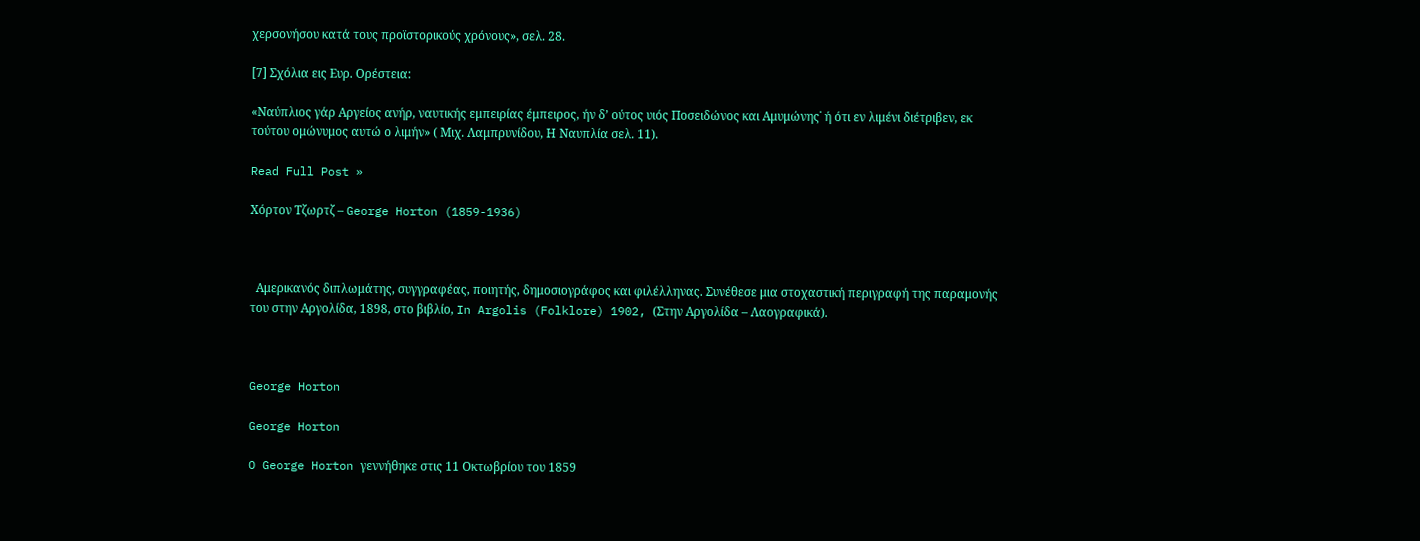χερσονήσου κατά τους προϊστορικούς χρόνους», σελ. 28.

[7] Σχόλια εις Ευρ. Ορέστεια:

«Ναύπλιος γάρ Αργείος ανήρ, ναυτικής εμπειρίας έμπειρος, ήν δ’ ούτος υιός Ποσειδώνος και Αμυμώνης˙ ή ότι εν λιμένι διέτριβεν, εκ τούτου ομώνυμος αυτώ ο λιμήν» ( Μιχ. Λαμπρυνίδου, Η Ναυπλία σελ. 11).

Read Full Post »

Χόρτον Τζωρτζ – George Horton (1859-1936)



  Αμερικανός διπλωμάτης, συγγραφέας, ποιητής, δημοσιογράφος και φιλέλληνας. Συνέθεσε μια στοχαστική περιγραφή της παραμονής του στην Αργολίδα, 1898, στο βιβλίο, In Argolis (Folklore) 1902, (Στην Αργολίδα – Λαογραφικά).



George Horton

George Horton

O George Horton γεννήθηκε στις 11 Οκτωβρίου του 1859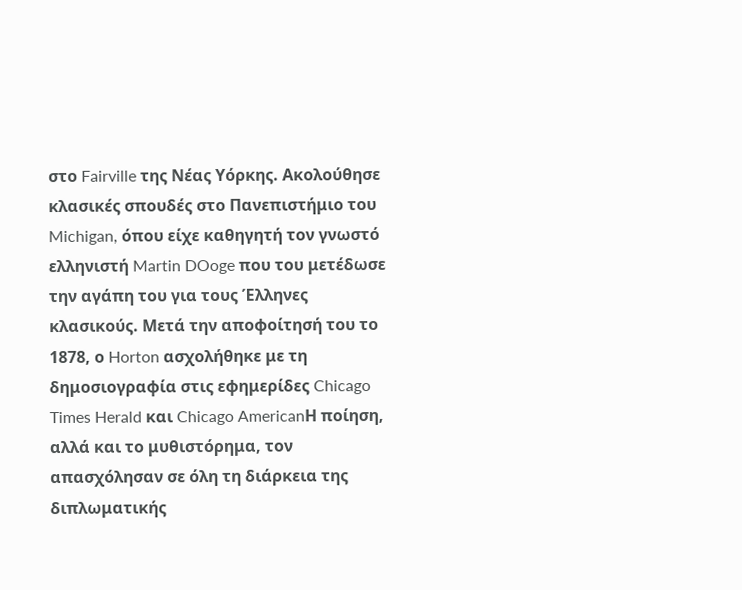στο Fairville της Νέας Υόρκης. Ακολούθησε κλασικές σπουδές στο Πανεπιστήμιο του Michigan, όπου είχε καθηγητή τον γνωστό ελληνιστή Martin DOoge που του μετέδωσε την αγάπη του για τους Έλληνες κλασικούς. Μετά την αποφοίτησή του το 1878, ο Horton ασχολήθηκε με τη δημοσιογραφία στις εφημερίδες Chicago Times Herald και Chicago AmericanΗ ποίηση, αλλά και το μυθιστόρημα, τον απασχόλησαν σε όλη τη διάρκεια της διπλωματικής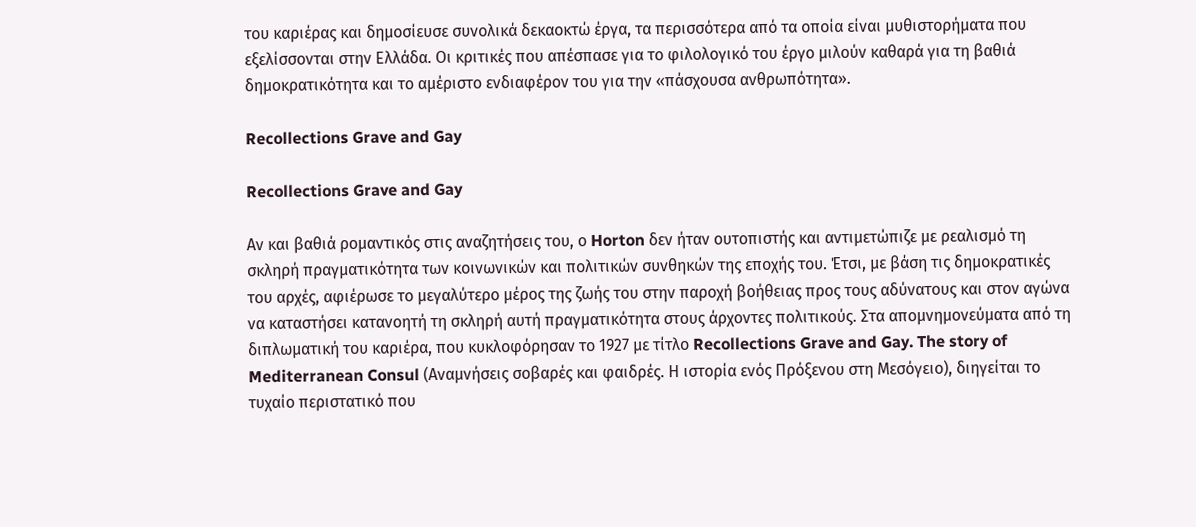του καριέρας και δημοσίευσε συνολικά δεκαοκτώ έργα, τα περισσότερα από τα οποία είναι μυθιστορήματα που εξελίσσονται στην Ελλάδα. Οι κριτικές που απέσπασε για το φιλολογικό του έργο μιλούν καθαρά για τη βαθιά δημοκρατικότητα και το αμέριστο ενδιαφέρον του για την «πάσχουσα ανθρωπότητα».

Recollections Grave and Gay

Recollections Grave and Gay

Αν και βαθιά ρομαντικός στις αναζητήσεις του, ο Horton δεν ήταν ουτοπιστής και αντιμετώπιζε με ρεαλισμό τη σκληρή πραγματικότητα των κοινωνικών και πολιτικών συνθηκών της εποχής του. Έτσι, με βάση τις δημοκρατικές του αρχές, αφιέρωσε το μεγαλύτερο μέρος της ζωής του στην παροχή βοήθειας προς τους αδύνατους και στον αγώνα να καταστήσει κατανοητή τη σκληρή αυτή πραγματικότητα στους άρχοντες πολιτικούς. Στα απομνημονεύματα από τη διπλωματική του καριέρα, που κυκλοφόρησαν το 1927 με τίτλο Recollections Grave and Gay. The story of Mediterranean Consul (Αναμνήσεις σοβαρές και φαιδρές. Η ιστορία ενός Πρόξενου στη Μεσόγειο), διηγείται το τυχαίο περιστατικό που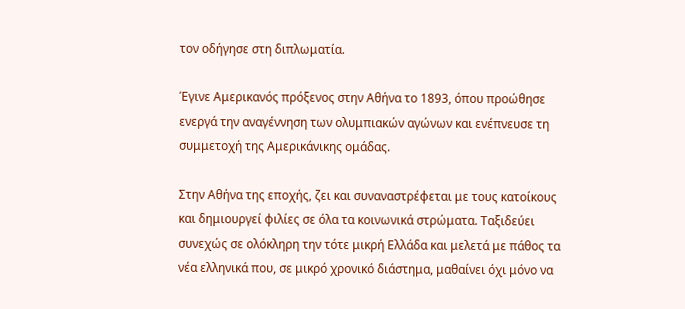τον οδήγησε στη διπλωματία.

Έγινε Αμερικανός πρόξενος στην Αθήνα το 1893, όπου προώθησε ενεργά την αναγέννηση των ολυμπιακών αγώνων και ενέπνευσε τη συμμετοχή της Αμερικάνικης ομάδας.

Στην Αθήνα της εποχής, ζει και συναναστρέφεται με τους κατοίκους και δημιουργεί φιλίες σε όλα τα κοινωνικά στρώματα. Ταξιδεύει συνεχώς σε ολόκληρη την τότε μικρή Ελλάδα και μελετά με πάθος τα νέα ελληνικά που, σε μικρό χρονικό διάστημα, μαθαίνει όχι μόνο να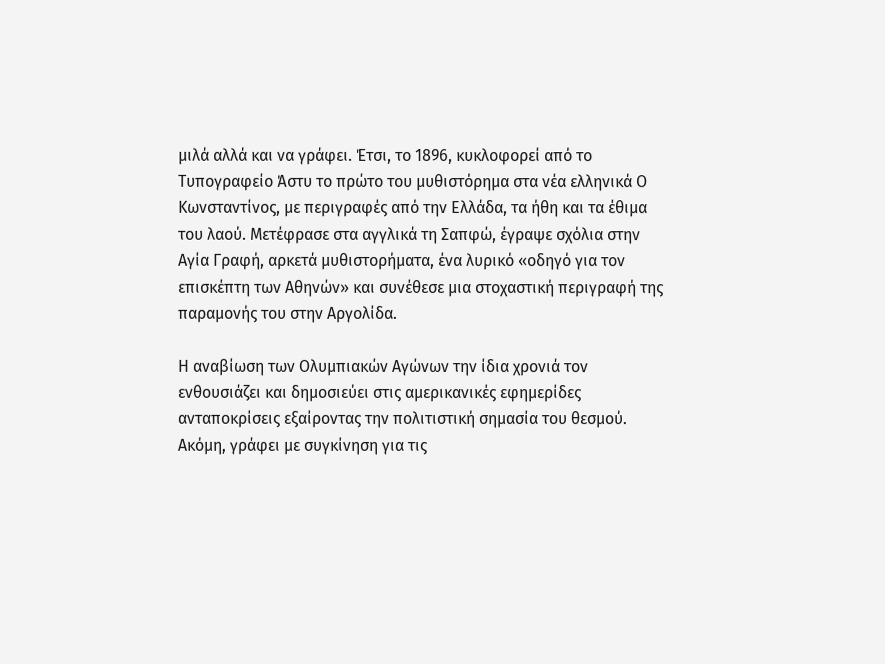μιλά αλλά και να γράφει. Έτσι, το 1896, κυκλοφορεί από το Τυπογραφείο Άστυ το πρώτο του μυθιστόρημα στα νέα ελληνικά Ο Κωνσταντίνος, με περιγραφές από την Ελλάδα, τα ήθη και τα έθιμα του λαού. Μετέφρασε στα αγγλικά τη Σαπφώ, έγραψε σχόλια στην Αγία Γραφή, αρκετά μυθιστορήματα, ένα λυρικό «οδηγό για τον επισκέπτη των Αθηνών» και συνέθεσε μια στοχαστική περιγραφή της παραμονής του στην Αργολίδα.

Η αναβίωση των Ολυμπιακών Αγώνων την ίδια χρονιά τον ενθουσιάζει και δημοσιεύει στις αμερικανικές εφημερίδες ανταποκρίσεις εξαίροντας την πολιτιστική σημασία του θεσμού. Ακόμη, γράφει με συγκίνηση για τις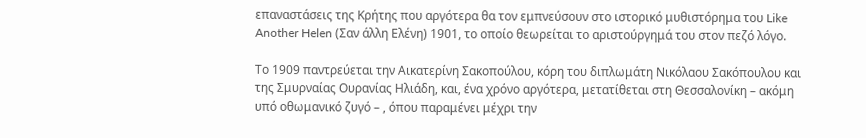επαναστάσεις της Κρήτης που αργότερα θα τον εμπνεύσουν στο ιστορικό μυθιστόρημα του Like Another Helen (Σαν άλλη Ελένη) 1901, το οποίο θεωρείται το αριστούργημά του στον πεζό λόγο.

Το 1909 παντρεύεται την Αικατερίνη Σακοπούλου, κόρη του διπλωμάτη Νικόλαου Σακόπουλου και της Σμυρναίας Ουρανίας Ηλιάδη, και, ένα χρόνο αργότερα, μετατίθεται στη Θεσσαλονίκη – ακόμη υπό οθωμανικό ζυγό – , όπου παραμένει μέχρι την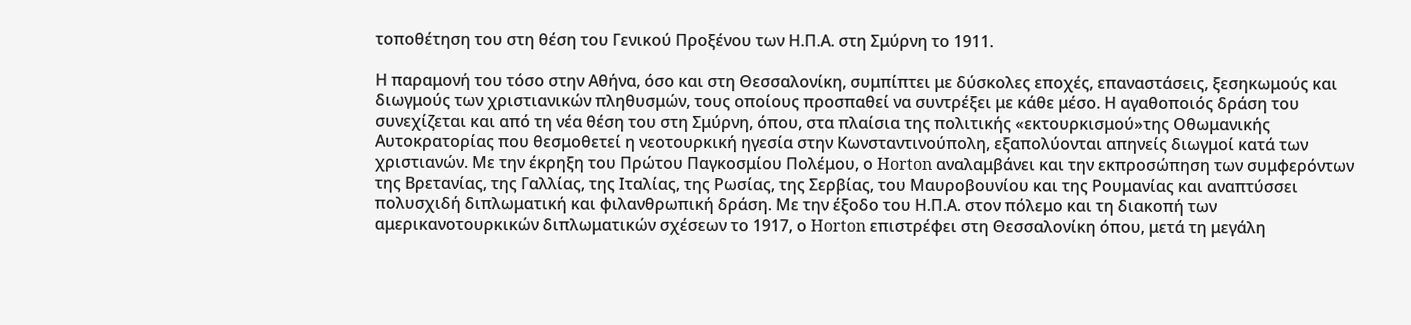τοποθέτηση του στη θέση του Γενικού Προξένου των Η.Π.Α. στη Σμύρνη το 1911.

Η παραμονή του τόσο στην Αθήνα, όσο και στη Θεσσαλονίκη, συμπίπτει με δύσκολες εποχές, επαναστάσεις, ξεσηκωμούς και διωγμούς των χριστιανικών πληθυσμών, τους οποίους προσπαθεί να συντρέξει με κάθε μέσο. Η αγαθοποιός δράση του συνεχίζεται και από τη νέα θέση του στη Σμύρνη, όπου, στα πλαίσια της πολιτικής «εκτουρκισμού»της Οθωμανικής Αυτοκρατορίας που θεσμοθετεί η νεοτουρκική ηγεσία στην Κωνσταντινούπολη, εξαπολύονται απηνείς διωγμοί κατά των χριστιανών. Με την έκρηξη του Πρώτου Παγκοσμίου Πολέμου, ο Horton αναλαμβάνει και την εκπροσώπηση των συμφερόντων της Βρετανίας, της Γαλλίας, της Ιταλίας, της Ρωσίας, της Σερβίας, του Μαυροβουνίου και της Ρουμανίας και αναπτύσσει πολυσχιδή διπλωματική και φιλανθρωπική δράση. Με την έξοδο του Η.Π.Α. στον πόλεμο και τη διακοπή των αμερικανοτουρκικών διπλωματικών σχέσεων το 1917, ο Horton επιστρέφει στη Θεσσαλονίκη όπου, μετά τη μεγάλη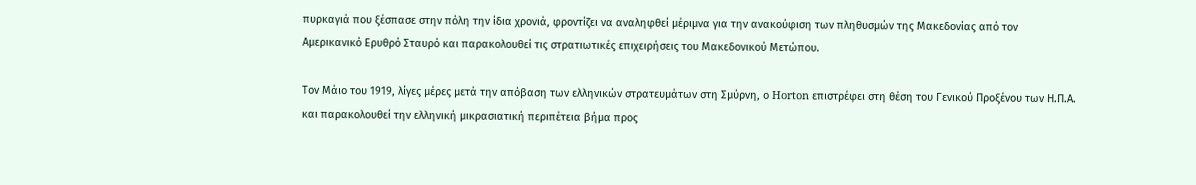πυρκαγιά που ξέσπασε στην πόλη την ίδια χρονιά, φροντίζει να αναληφθεί μέριμνα για την ανακούφιση των πληθυσμών της Μακεδονίας από τον Αμερικανικό Ερυθρό Σταυρό και παρακολουθεί τις στρατιωτικές επιχειρήσεις του Μακεδονικού Μετώπου.

Τον Μάιο του 1919, λίγες μέρες μετά την απόβαση των ελληνικών στρατευμάτων στη Σμύρνη, ο Horton επιστρέφει στη θέση του Γενικού Προξένου των Η.Π.Α. και παρακολουθεί την ελληνική μικρασιατική περιπέτεια βήμα προς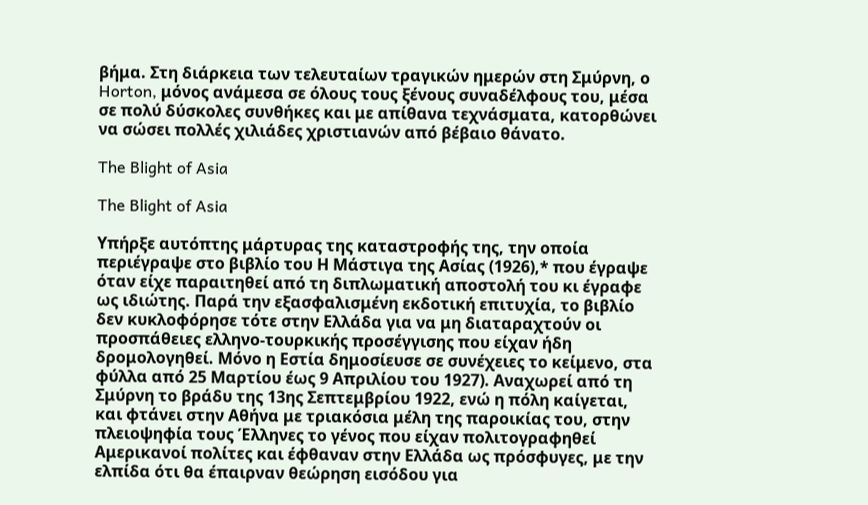βήμα. Στη διάρκεια των τελευταίων τραγικών ημερών στη Σμύρνη, ο Horton, μόνος ανάμεσα σε όλους τους ξένους συναδέλφους του, μέσα σε πολύ δύσκολες συνθήκες και με απίθανα τεχνάσματα, κατορθώνει να σώσει πολλές χιλιάδες χριστιανών από βέβαιο θάνατο.

The Blight of Asia

The Blight of Asia

Υπήρξε αυτόπτης μάρτυρας της καταστροφής της, την οποία περιέγραψε στο βιβλίο του Η Μάστιγα της Ασίας (1926),* που έγραψε όταν είχε παραιτηθεί από τη διπλωματική αποστολή του κι έγραφε ως ιδιώτης. Παρά την εξασφαλισμένη εκδοτική επιτυχία, το βιβλίο δεν κυκλοφόρησε τότε στην Ελλάδα για να μη διαταραχτούν οι προσπάθειες ελληνο-τουρκικής προσέγγισης που είχαν ήδη δρομολογηθεί. Μόνο η Εστία δημοσίευσε σε συνέχειες το κείμενο, στα φύλλα από 25 Μαρτίου έως 9 Απριλίου του 1927). Αναχωρεί από τη Σμύρνη το βράδυ της 13ης Σεπτεμβρίου 1922, ενώ η πόλη καίγεται, και φτάνει στην Αθήνα με τριακόσια μέλη της παροικίας του, στην πλειοψηφία τους Έλληνες το γένος που είχαν πολιτογραφηθεί Αμερικανοί πολίτες και έφθαναν στην Ελλάδα ως πρόσφυγες, με την ελπίδα ότι θα έπαιρναν θεώρηση εισόδου για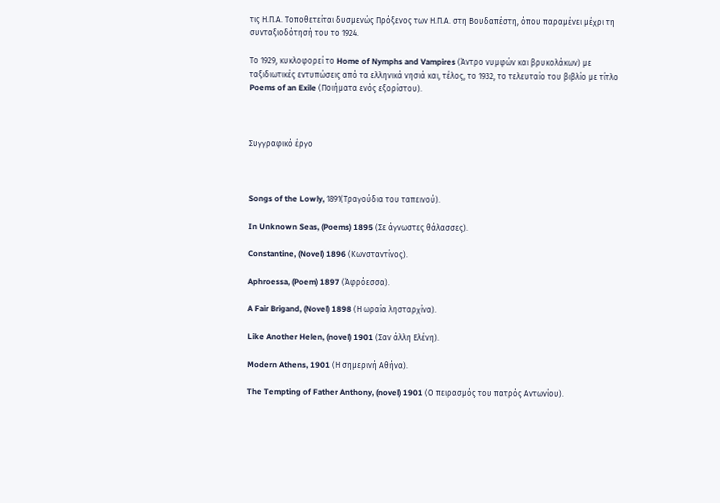τις Η.Π.Α. Τοποθετείται δυσμενώς Πρόξενος των Η.Π.Α. στη Βουδαπέστη, όπου παραμένει μέχρι τη συνταξιοδότησή του το 1924.

Το 1929, κυκλοφορεί το Home of Nymphs and Vampires (Άντρο νυμφών και βρυκολάκων) με ταξιδιωτικές εντυπώσεις από τα ελληνικά νησιά και, τέλος, το 1932, το τελευταίο του βιβλίο με τίτλο Poems of an Exile (Ποιήματα ενός εξορίστου).



Συγγραφικό έργο



Songs of the Lowly, 1891(Τραγούδια του ταπεινού).

In Unknown Seas, (Poems) 1895 (Σε άγνωστες θάλασσες).

Constantine, (Novel) 1896 (Κωνσταντίνος).

Aphroessa, (Poem) 1897 (Άφρόεσσα).

A Fair Brigand, (Novel) 1898 (Η ωραία λησταρχίνα).

Like Another Helen, (novel) 1901 (Σαν άλλη Ελένη).

Modern Athens, 1901 (Η σημερινή Αθήνα).

The Tempting of Father Anthony, (novel) 1901 (Ο πειρασμός του πατρός Αντωνίου).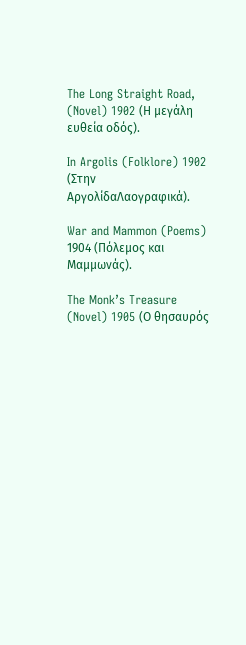The Long Straight Road, (Novel) 1902 (Η μεγάλη ευθεία οδός).

In Argolis (Folklore) 1902 (Στην ΑργολίδαΛαογραφικά).

War and Mammon (Poems) 1904 (Πόλεμος και Μαμμωνάς).

The Monk’s Treasure (Novel) 1905 (Ο θησαυρός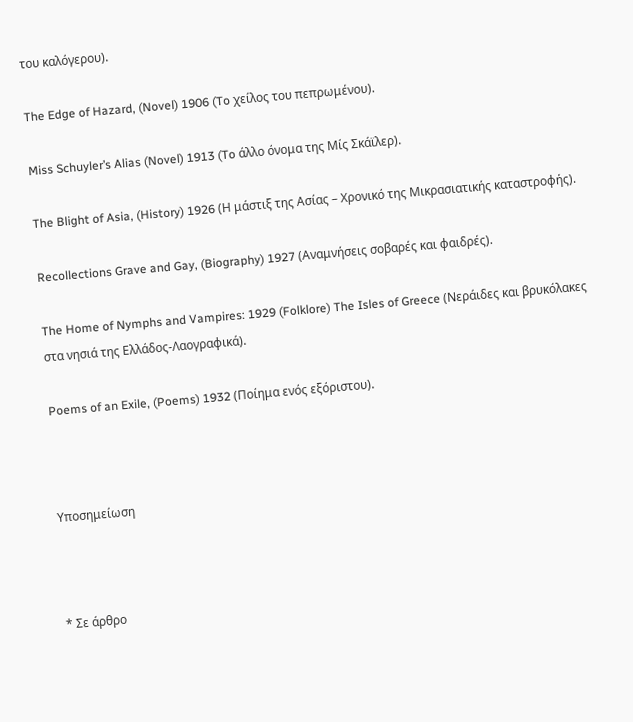του καλόγερου).

The Edge of Hazard, (Novel) 1906 (To χείλος του πεπρωμένου).

Miss Schuyler’s Alias (Novel) 1913 (To άλλο όνομα της Μίς Σκάϊλερ).

The Blight of Asia, (History) 1926 (Η μάστιξ της Ασίας – Χρονικό της Μικρασιατικής καταστροφής).

Recollections Grave and Gay, (Biography) 1927 (Αναμνήσεις σοβαρές και φαιδρές).

The Home of Nymphs and Vampires: 1929 (Folklore) The Isles of Greece (Νεράιδες και βρυκόλακες στα νησιά της Ελλάδος-Λαογραφικά).

Poems of an Exile, (Poems) 1932 (Ποίημα ενός εξόριστου).



Υποσημείωση



* Σε άρθρο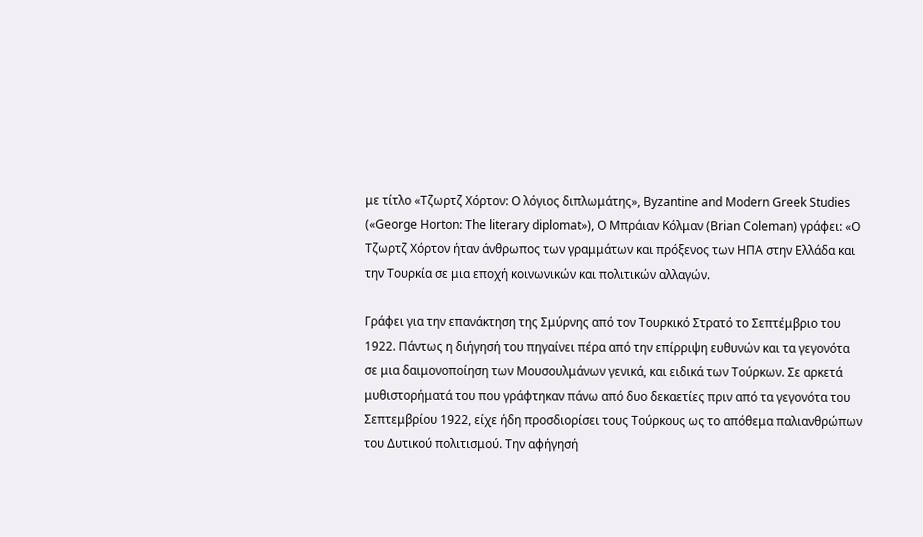με τίτλο «Τζωρτζ Χόρτον: Ο λόγιος διπλωμάτης», Byzantine and Modern Greek Studies («George Horton: The literary diplomat»), Ο Μπράιαν Κόλμαν (Brian Coleman) γράφει: «Ο Τζωρτζ Χόρτον ήταν άνθρωπος των γραμμάτων και πρόξενος των ΗΠΑ στην Ελλάδα και την Τουρκία σε μια εποχή κοινωνικών και πολιτικών αλλαγών.

Γράφει για την επανάκτηση της Σμύρνης από τον Τουρκικό Στρατό το Σεπτέμβριο του 1922. Πάντως η διήγησή του πηγαίνει πέρα από την επίρριψη ευθυνών και τα γεγονότα σε μια δαιμονοποίηση των Μουσουλμάνων γενικά, και ειδικά των Τούρκων. Σε αρκετά μυθιστορήματά του που γράφτηκαν πάνω από δυο δεκαετίες πριν από τα γεγονότα του Σεπτεμβρίου 1922, είχε ήδη προσδιορίσει τους Τούρκους ως το απόθεμα παλιανθρώπων του Δυτικού πολιτισμού. Την αφήγησή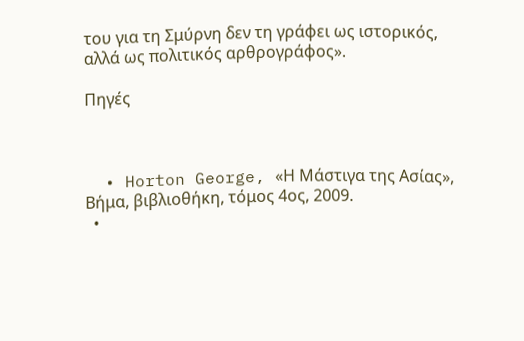του για τη Σμύρνη δεν τη γράφει ως ιστορικός, αλλά ως πολιτικός αρθρογράφος».

Πηγές



  • Horton George, «Η Μάστιγα της Ασίας», Βήμα, βιβλιοθήκη, τόμος 4ος, 2009.
  •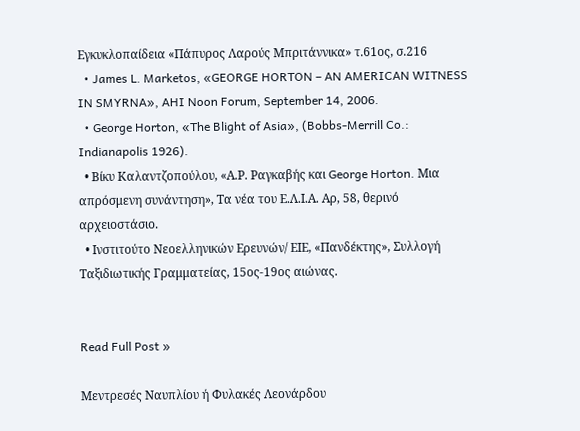Εγκυκλοπαίδεια «Πάπυρος Λαρούς Μπριτάννικα» τ.61ος, σ.216
  • James L. Marketos, «GEORGE HORTON – AN AMERICAN WITNESS IN SMYRNA», AHI Noon Forum, September 14, 2006.
  • George Horton, «The Blight of Asia», (Bobbs-Merrill Co.: Indianapolis 1926).
  • Βίκυ Καλαντζοπούλου, «Α.Ρ. Ραγκαβής και George Horton. Μια απρόσμενη συνάντηση», Τα νέα του Ε.Λ.Ι.Α. Αρ, 58, θερινό αρχειοστάσιο.
  • Ινστιτούτο Νεοελληνικών Ερευνών/ ΕΙΕ, «Πανδέκτης», Συλλογή Ταξιδιωτικής Γραμματείας, 15ος-19ος αιώνας.


Read Full Post »

Μεντρεσές Ναυπλίου ή Φυλακές Λεονάρδου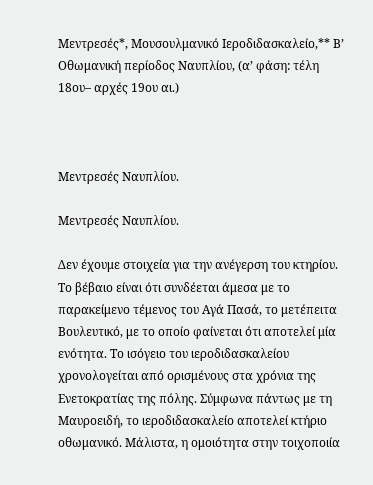Μεντρεσές*, Μουσουλμανικό Ιεροδιδασκαλείο,** Β’ Οθωμανική περίοδος Ναυπλίου, (α’ φάση: τέλη 18ου– αρχές 19ου αι.)



Μεντρεσές Ναυπλίου.

Μεντρεσές Ναυπλίου.

Δεν έχουμε στοιχεία για την ανέγερση του κτηρίου. Το βέβαιο είναι ότι συνδέεται άμεσα με το παρακείμενο τέμενος του Αγά Πασά, το μετέπειτα Βουλευτικό, με το οποίο φαίνεται ότι αποτελεί μία ενότητα. Το ισόγειο του ιεροδιδασκαλείου χρονολογείται από ορισμένους στα χρόνια της Ενετοκρατίας της πόλης. Σύμφωνα πάντως με τη Μαυροειδή, το ιεροδιδασκαλείο αποτελεί κτήριο οθωμανικό. Μάλιστα, η ομοιότητα στην τοιχοποιία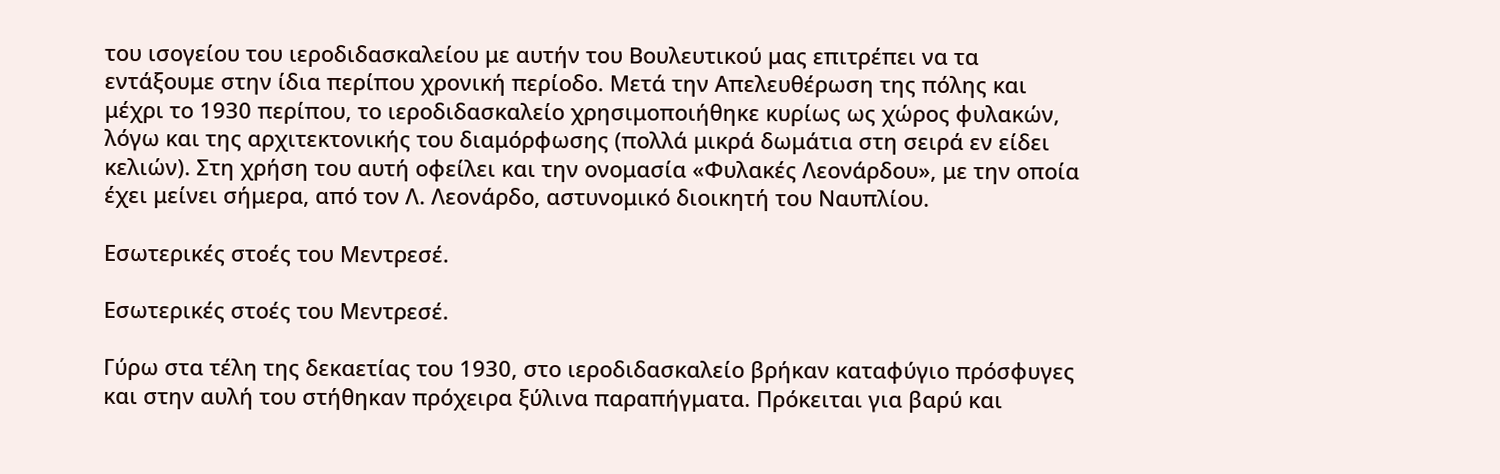του ισογείου του ιεροδιδασκαλείου με αυτήν του Βουλευτικού μας επιτρέπει να τα εντάξουμε στην ίδια περίπου χρονική περίοδο. Μετά την Απελευθέρωση της πόλης και μέχρι το 1930 περίπου, το ιεροδιδασκαλείο χρησιμοποιήθηκε κυρίως ως χώρος φυλακών, λόγω και της αρχιτεκτονικής του διαμόρφωσης (πολλά μικρά δωμάτια στη σειρά εν είδει κελιών). Στη χρήση του αυτή οφείλει και την ονομασία «Φυλακές Λεονάρδου», με την οποία έχει μείνει σήμερα, από τον Λ. Λεονάρδο, αστυνομικό διοικητή του Ναυπλίου.

Εσωτερικές στοές του Μεντρεσέ.

Εσωτερικές στοές του Μεντρεσέ.

Γύρω στα τέλη της δεκαετίας του 1930, στο ιεροδιδασκαλείο βρήκαν καταφύγιο πρόσφυγες και στην αυλή του στήθηκαν πρόχειρα ξύλινα παραπήγματα. Πρόκειται για βαρύ και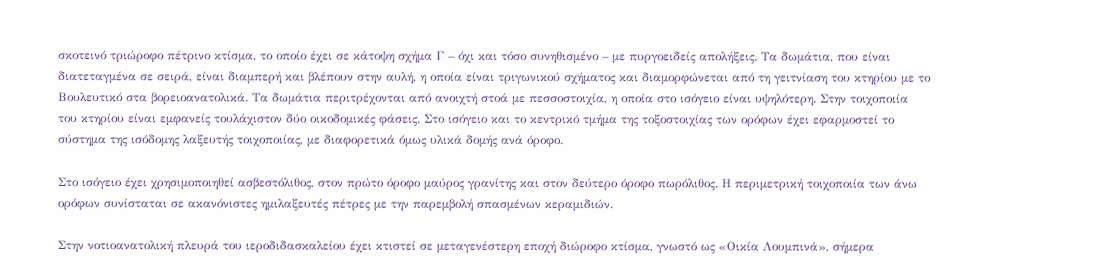σκοτεινό τριώροφο πέτρινο κτίσμα, το οποίο έχει σε κάτοψη σχήμα Γ – όχι και τόσο συνηθισμένο – με πυργοειδείς απολήξεις. Τα δωμάτια, που είναι διατεταγμένα σε σειρά, είναι διαμπερή και βλέπουν στην αυλή, η οποία είναι τριγωνικού σχήματος και διαμορφώνεται από τη γειτνίαση του κτηρίου με το Βουλευτικό στα βορειοανατολικά. Τα δωμάτια περιτρέχονται από ανοιχτή στοά με πεσσοστοιχία, η οποία στο ισόγειο είναι υψηλότερη. Στην τοιχοποιία του κτηρίου είναι εμφανείς τουλάχιστον δύο οικοδομικές φάσεις. Στο ισόγειο και το κεντρικό τμήμα της τοξοστοιχίας των ορόφων έχει εφαρμοστεί το σύστημα της ισόδομης λαξευτής τοιχοποιίας, με διαφορετικά όμως υλικά δομής ανά όροφο.

Στο ισόγειο έχει χρησιμοποιηθεί ασβεστόλιθος, στον πρώτο όροφο μαύρος γρανίτης και στον δεύτερο όροφο πωρόλιθος. Η περιμετρική τοιχοποιία των άνω ορόφων συνίσταται σε ακανόνιστες ημιλαξευτές πέτρες με την παρεμβολή σπασμένων κεραμιδιών.

Στην νοτιοανατολική πλευρά του ιεροδιδασκαλείου έχει κτιστεί σε μεταγενέστερη εποχή διώροφο κτίσμα, γνωστό ως «Οικία Λουμπινά», σήμερα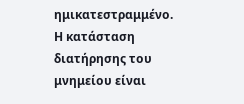ημικατεστραμμένο. Η κατάσταση διατήρησης του μνημείου είναι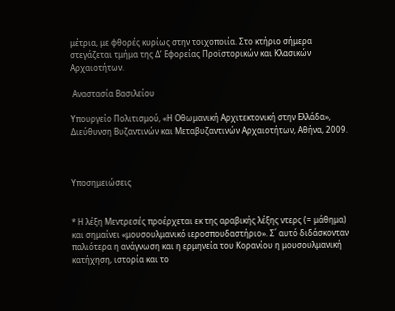μέτρια, με φθορές κυρίως στην τοιχοποιία. Στο κτήριο σήμερα στεγάζεται τμήμα της Δ’ Εφορείας Προϊστορικών και Κλασικών Αρχαιοτήτων.

 Αναστασία Βασιλείου

Υπουργείο Πολιτισμού, «Η Οθωμανική Αρχιτεκτονική στην Ελλάδα», Διεύθυνση Βυζαντινών και Μεταβυζαντινών Αρχαιοτήτων, Αθήνα, 2009.



Υποσημειώσεις


* Η λέξη Μεντρεσές προέρχεται εκ της αραβικής λέξης ντερς (= μάθημα) και σημαίνει «μουσουλμανικό ιεροσπουδαστήριο». Σ΄ αυτό διδάσκονταν παλιότερα η ανάγνωση και η ερμηνεία του Κορανίου η μουσουλμανική κατήχηση, ιστορία και το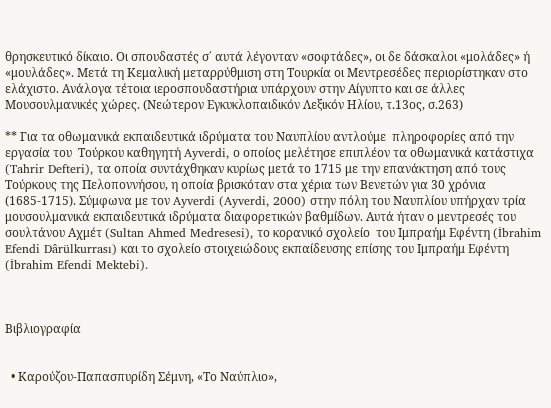θρησκευτικό δίκαιο. Οι σπουδαστές σ΄ αυτά λέγονταν «σοφτάδες», οι δε δάσκαλοι «μολάδες» ή «μουλάδες». Μετά τη Κεμαλική μεταρρύθμιση στη Τουρκία οι Μεντρεσέδες περιορίστηκαν στο ελάχιστο. Ανάλογα τέτοια ιεροσπουδαστήρια υπάρχουν στην Αίγυπτο και σε άλλες Μουσουλμανικές χώρες. (Νεώτερον Εγκυκλοπαιδικόν Λεξικόν Ηλίου, τ.13ος, σ.263)

** Για τα οθωμανικά εκπαιδευτικά ιδρύματα του Ναυπλίου αντλούμε  πληροφορίες από την εργασία του  Τούρκου καθηγητή Ayverdi, ο οποίος μελέτησε επιπλέον τα οθωμανικά κατάστιχα (Tahrir Defteri), τα οποία συντάχθηκαν κυρίως μετά το 1715 με την επανάκτηση από τους Τούρκους της Πελοποννήσου, η οποία βρισκόταν στα χέρια των Βενετών για 30 χρόνια (1685-1715). Σύμφωνα με τον Ayverdi (Ayverdi, 2000) στην πόλη του Ναυπλίου υπήρχαν τρία μουσουλμανικά εκπαιδευτικά ιδρύματα διαφορετικών βαθμίδων. Αυτά ήταν ο μεντρεσές του σουλτάνου Αχμέτ (Sultan Ahmed Medresesi), το κορανικό σχολείο  του Ιμπραήμ Εφέντη (İbrahim Efendi Dârülkurrası) και το σχολείο στοιχειώδους εκπαίδευσης επίσης του Ιμπραήμ Εφέντη (İbrahim Efendi Mektebi).



Βιβλιογραφία


  • Καρούζου-Παπασπυρίδη Σέμνη, «Το Ναύπλιο»,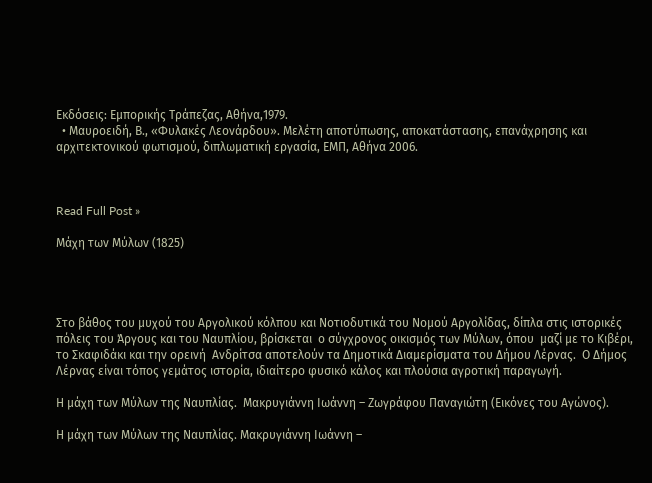Εκδόσεις: Εμπορικής Τράπεζας, Αθήνα,1979.
  • Μαυροειδή, Β., «Φυλακές Λεονάρδου». Μελέτη αποτύπωσης, αποκατάστασης, επανάχρησης και αρχιτεκτονικού φωτισμού, διπλωματική εργασία, ΕΜΠ, Αθήνα 2006.



Read Full Post »

Μάχη των Μύλων (1825)




Στο βάθος του μυχού του Αργολικού κόλπου και Νοτιοδυτικά του Νομού Αργολίδας, δίπλα στις ιστορικές πόλεις του Άργους και του Ναυπλίου, βρίσκεται  ο σύγχρονος οικισμός των Μύλων, όπου  μαζί με το Κιβέρι, το Σκαφιδάκι και την ορεινή  Ανδρίτσα αποτελούν τα Δημοτικά Διαμερίσματα του Δήμου Λέρνας.  Ο Δήμος Λέρνας είναι τόπος γεμάτος ιστορία, ιδιαίτερο φυσικό κάλος και πλούσια αγροτική παραγωγή.

Η μάχη των Μύλων της Ναυπλίας.  Μακρυγιάννη Ιωάννη – Ζωγράφου Παναγιώτη (Εικόνες του Αγώνος).

Η μάχη των Μύλων της Ναυπλίας. Μακρυγιάννη Ιωάννη –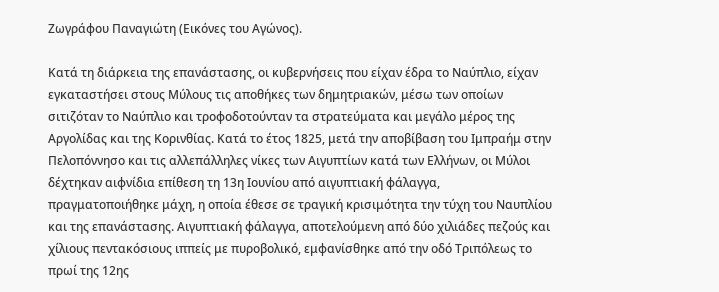Ζωγράφου Παναγιώτη (Εικόνες του Αγώνος).

Κατά τη διάρκεια της επανάστασης, οι κυβερνήσεις που είχαν έδρα το Ναύπλιο, είχαν εγκαταστήσει στους Μύλους τις αποθήκες των δημητριακών, μέσω των οποίων σιτιζόταν το Ναύπλιο και τροφοδοτούνταν τα στρατεύματα και μεγάλο μέρος της Αργολίδας και της Κορινθίας. Κατά το έτος 1825, μετά την αποβίβαση του Ιμπραήμ στην Πελοπόννησο και τις αλλεπάλληλες νίκες των Αιγυπτίων κατά των Ελλήνων, οι Μύλοι δέχτηκαν αιφνίδια επίθεση τη 13η Ιουνίου από αιγυπτιακή φάλαγγα, πραγματοποιήθηκε μάχη, η οποία έθεσε σε τραγική κρισιμότητα την τύχη του Ναυπλίου και της επανάστασης. Αιγυπτιακή φάλαγγα, αποτελούμενη από δύο χιλιάδες πεζούς και χίλιους πεντακόσιους ιππείς με πυροβολικό, εμφανίσθηκε από την οδό Τριπόλεως το πρωί της 12ης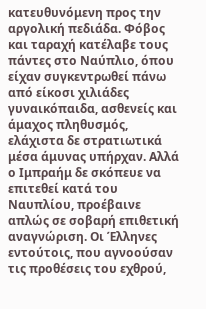κατευθυνόμενη προς την αργολική πεδιάδα. Φόβος και ταραχή κατέλαβε τους πάντες στο Ναύπλιο, όπου είχαν συγκεντρωθεί πάνω από είκοσι χιλιάδες γυναικόπαιδα, ασθενείς και άμαχος πληθυσμός, ελάχιστα δε στρατιωτικά μέσα άμυνας υπήρχαν. Αλλά ο Ιμπραήμ δε σκόπευε να επιτεθεί κατά του Ναυπλίου, προέβαινε απλώς σε σοβαρή επιθετική αναγνώριση. Οι Έλληνες εντούτοις, που αγνοούσαν τις προθέσεις του εχθρού,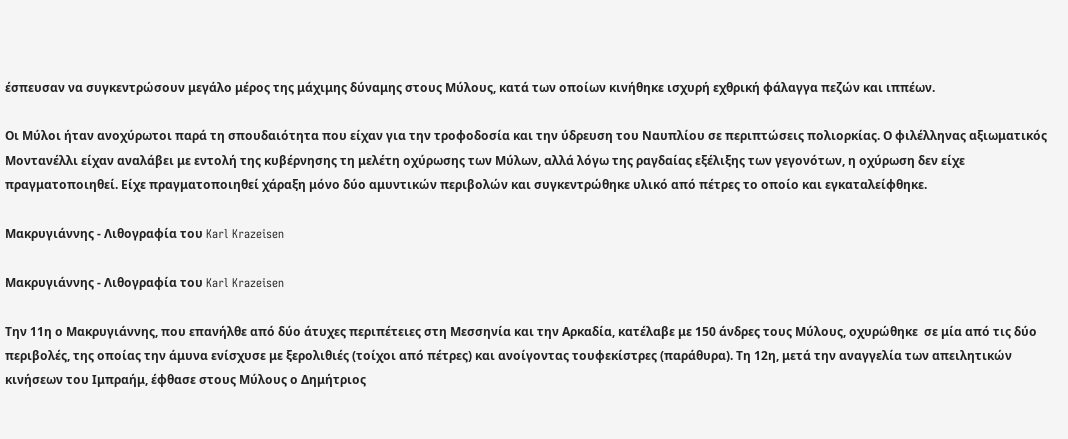έσπευσαν να συγκεντρώσουν μεγάλο μέρος της μάχιμης δύναμης στους Μύλους, κατά των οποίων κινήθηκε ισχυρή εχθρική φάλαγγα πεζών και ιππέων.

Οι Μύλοι ήταν ανοχύρωτοι παρά τη σπουδαιότητα που είχαν για την τροφοδοσία και την ύδρευση του Ναυπλίου σε περιπτώσεις πολιορκίας. Ο φιλέλληνας αξιωματικός Μοντανέλλι είχαν αναλάβει με εντολή της κυβέρνησης τη μελέτη οχύρωσης των Μύλων, αλλά λόγω της ραγδαίας εξέλιξης των γεγονότων, η οχύρωση δεν είχε πραγματοποιηθεί. Είχε πραγματοποιηθεί χάραξη μόνο δύο αμυντικών περιβολών και συγκεντρώθηκε υλικό από πέτρες το οποίο και εγκαταλείφθηκε.

Μακρυγιάννης - Λιθογραφία του Karl Krazeisen

Μακρυγιάννης - Λιθογραφία του Karl Krazeisen

Την 11η ο Μακρυγιάννης, που επανήλθε από δύο άτυχες περιπέτειες στη Μεσσηνία και την Αρκαδία, κατέλαβε με 150 άνδρες τους Μύλους, οχυρώθηκε  σε μία από τις δύο περιβολές, της οποίας την άμυνα ενίσχυσε με ξερολιθιές (τοίχοι από πέτρες) και ανοίγοντας τουφεκίστρες (παράθυρα). Τη 12η, μετά την αναγγελία των απειλητικών κινήσεων του Ιμπραήμ, έφθασε στους Μύλους ο Δημήτριος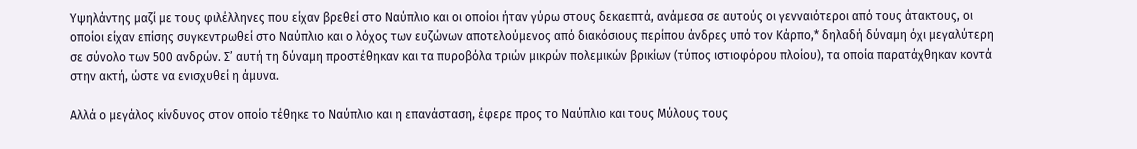Υψηλάντης μαζί με τους φιλέλληνες που είχαν βρεθεί στο Ναύπλιο και οι οποίοι ήταν γύρω στους δεκαεπτά, ανάμεσα σε αυτούς οι γενναιότεροι από τους άτακτους, οι οποίοι είχαν επίσης συγκεντρωθεί στο Ναύπλιο και ο λόχος των ευζώνων αποτελούμενος από διακόσιους περίπου άνδρες υπό τον Κάρπο,* δηλαδή δύναμη όχι μεγαλύτερη σε σύνολο των 500 ανδρών. Σ’ αυτή τη δύναμη προστέθηκαν και τα πυροβόλα τριών μικρών πολεμικών βρικίων (τύπος ιστιοφόρου πλοίου), τα οποία παρατάχθηκαν κοντά στην ακτή, ώστε να ενισχυθεί η άμυνα.

Αλλά ο μεγάλος κίνδυνος στον οποίο τέθηκε το Ναύπλιο και η επανάσταση, έφερε προς το Ναύπλιο και τους Μύλους τους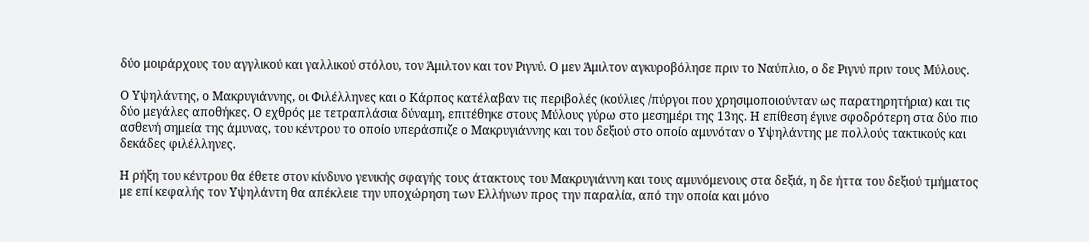δύο μοιράρχους του αγγλικού και γαλλικού στόλου, τον Άμιλτον και τον Ριγνύ. Ο μεν Άμιλτον αγκυροβόλησε πριν το Ναύπλιο, ο δε Ριγνύ πριν τους Μύλους.

Ο Υψηλάντης, ο Μακρυγιάννης, οι Φιλέλληνες και ο Κάρπος κατέλαβαν τις περιβολές (κούλιες /πύργοι που χρησιμοποιούνταν ως παρατηρητήρια) και τις δύο μεγάλες αποθήκες. Ο εχθρός με τετραπλάσια δύναμη, επιτέθηκε στους Μύλους γύρω στο μεσημέρι της 13ης. Η επίθεση έγινε σφοδρότερη στα δύο πιο ασθενή σημεία της άμυνας, του κέντρου το οποίο υπεράσπιζε ο Μακρυγιάννης και του δεξιού στο οποίο αμυνόταν ο Υψηλάντης με πολλούς τακτικούς και δεκάδες φιλέλληνες.

Η ρήξη του κέντρου θα έθετε στον κίνδυνο γενικής σφαγής τους άτακτους του Μακρυγιάννη και τους αμυνόμενους στα δεξιά, η δε ήττα του δεξιού τμήματος με επί κεφαλής τον Υψηλάντη θα απέκλειε την υποχώρηση των Ελλήνων προς την παραλία, από την οποία και μόνο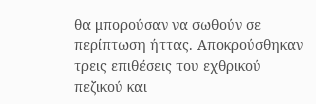θα μπορούσαν να σωθούν σε περίπτωση ήττας. Αποκρούσθηκαν τρεις επιθέσεις του εχθρικού πεζικού και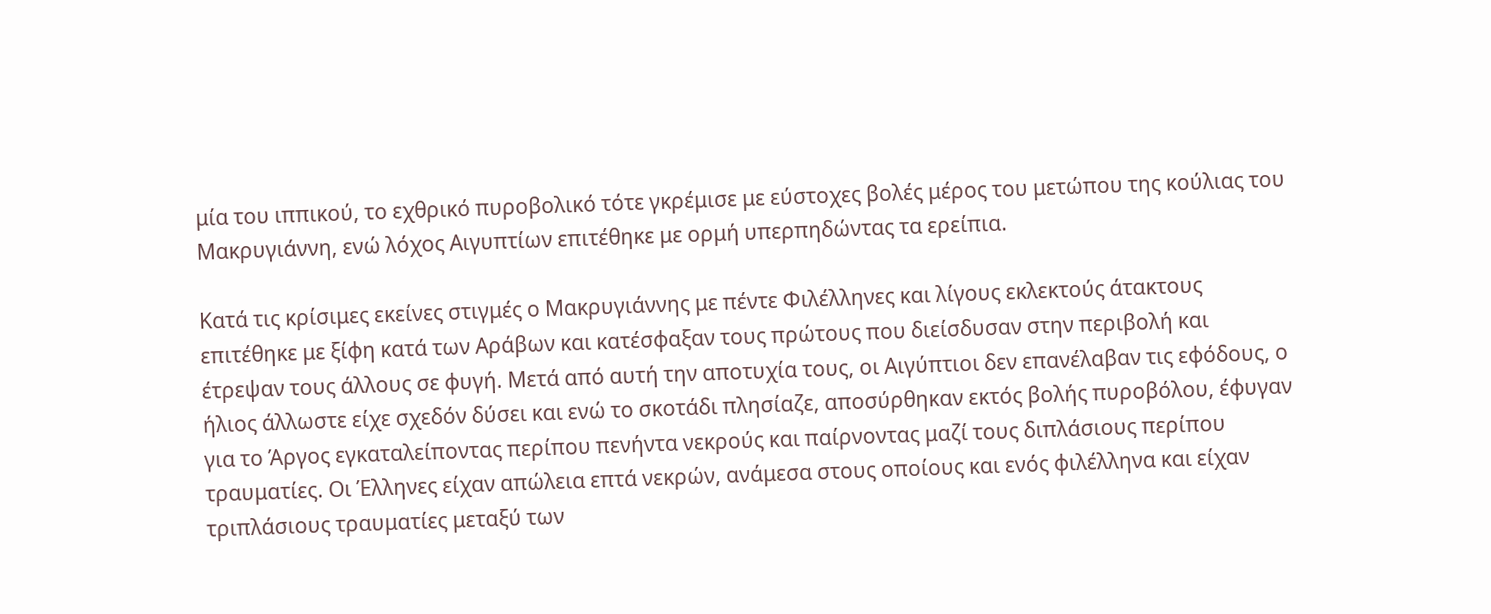μία του ιππικού, το εχθρικό πυροβολικό τότε γκρέμισε με εύστοχες βολές μέρος του μετώπου της κούλιας του Μακρυγιάννη, ενώ λόχος Αιγυπτίων επιτέθηκε με ορμή υπερπηδώντας τα ερείπια.

Κατά τις κρίσιμες εκείνες στιγμές ο Μακρυγιάννης με πέντε Φιλέλληνες και λίγους εκλεκτούς άτακτους επιτέθηκε με ξίφη κατά των Αράβων και κατέσφαξαν τους πρώτους που διείσδυσαν στην περιβολή και έτρεψαν τους άλλους σε φυγή. Μετά από αυτή την αποτυχία τους, οι Αιγύπτιοι δεν επανέλαβαν τις εφόδους, ο ήλιος άλλωστε είχε σχεδόν δύσει και ενώ το σκοτάδι πλησίαζε, αποσύρθηκαν εκτός βολής πυροβόλου, έφυγαν για το Άργος εγκαταλείποντας περίπου πενήντα νεκρούς και παίρνοντας μαζί τους διπλάσιους περίπου τραυματίες. Οι Έλληνες είχαν απώλεια επτά νεκρών, ανάμεσα στους οποίους και ενός φιλέλληνα και είχαν τριπλάσιους τραυματίες μεταξύ των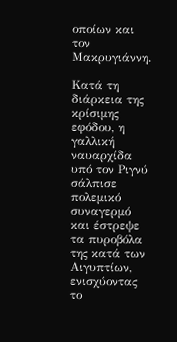οποίων και τον Μακρυγιάννη.

Κατά τη διάρκεια της κρίσιμης εφόδου, η γαλλική ναυαρχίδα υπό τον Ριγνύ σάλπισε πολεμικό συναγερμό και έστρεψε τα πυροβόλα της κατά των Αιγυπτίων, ενισχύοντας το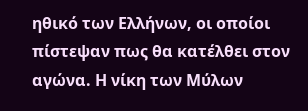ηθικό των Ελλήνων, οι οποίοι πίστεψαν πως θα κατέλθει στον αγώνα. Η νίκη των Μύλων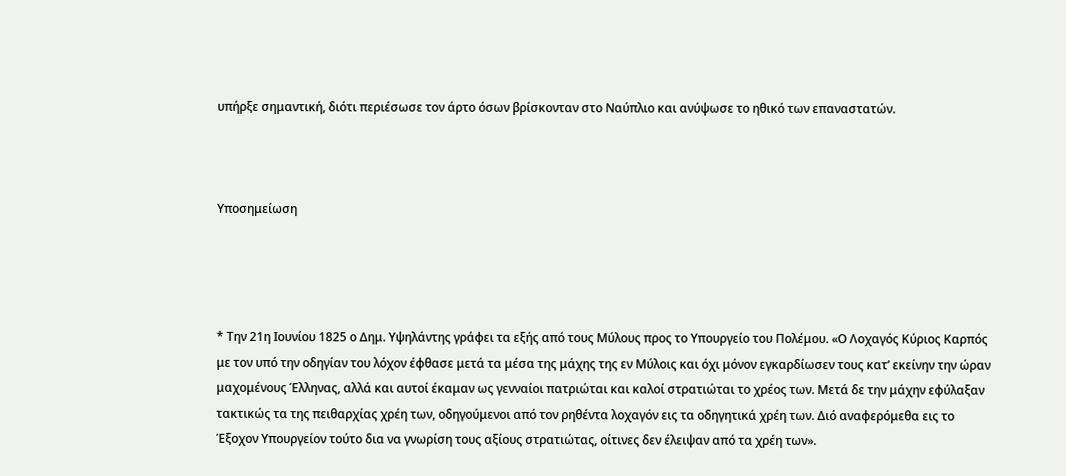υπήρξε σημαντική, διότι περιέσωσε τον άρτο όσων βρίσκονταν στο Ναύπλιο και ανύψωσε το ηθικό των επαναστατών.



Υποσημείωση




* Την 21η Ιουνίου 1825 ο Δημ. Υψηλάντης γράφει τα εξής από τους Μύλους προς το Υπουργείο του Πολέμου. «Ο Λοχαγός Κύριος Καρπός με τον υπό την οδηγίαν του λόχον έφθασε μετά τα μέσα της μάχης της εν Μύλοις και όχι μόνον εγκαρδίωσεν τους κατ’ εκείνην την ώραν μαχομένους Έλληνας, αλλά και αυτοί έκαμαν ως γενναίοι πατριώται και καλοί στρατιώται το χρέος των. Μετά δε την μάχην εφύλαξαν τακτικώς τα της πειθαρχίας χρέη των, οδηγούμενοι από τον ρηθέντα λοχαγόν εις τα οδηγητικά χρέη των. Διό αναφερόμεθα εις το Έξοχον Υπουργείον τούτο δια να γνωρίση τους αξίους στρατιώτας, οίτινες δεν έλειψαν από τα χρέη των».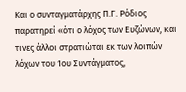Και ο συνταγματάρχης Π.Γ. Ρόδιος παρατηρεί «ότι ο λόχος των Ευζώνων, και τινες άλλοι στρατιώται εκ των λοιπών λόχων του 1ου Συντάγματος,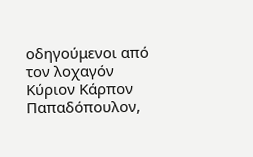οδηγούμενοι από τον λοχαγόν Κύριον Κάρπον Παπαδόπουλον,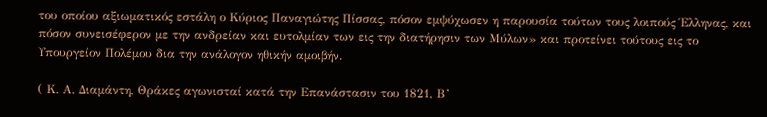του οποίου αξιωματικός εστάλη ο Κύριος Παναγιώτης Πίσσας, πόσον εμψύχωσεν η παρουσία τούτων τους λοιπούς Έλληνας, και πόσον συνεισέφερον με την ανδρείαν και ευτολμίαν των εις την διατήρησιν των Μύλων» και προτείνει τούτους εις το Υπουργείον Πολέμου δια την ανάλογον ηθικήν αμοιβήν.

( Κ. Α. Διαμάντη, Θράκες αγωνισταί κατά την Επανάστασιν του 1821, Β’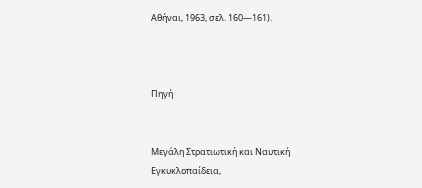Αθήναι, 1963, σελ. 160—161).



Πηγή


Μεγάλη Στρατιωτική και Ναυτική Εγκυκλοπαίδεια,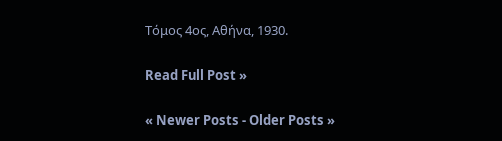Τόμος 4ος, Αθήνα, 1930.

Read Full Post »

« Newer Posts - Older Posts »